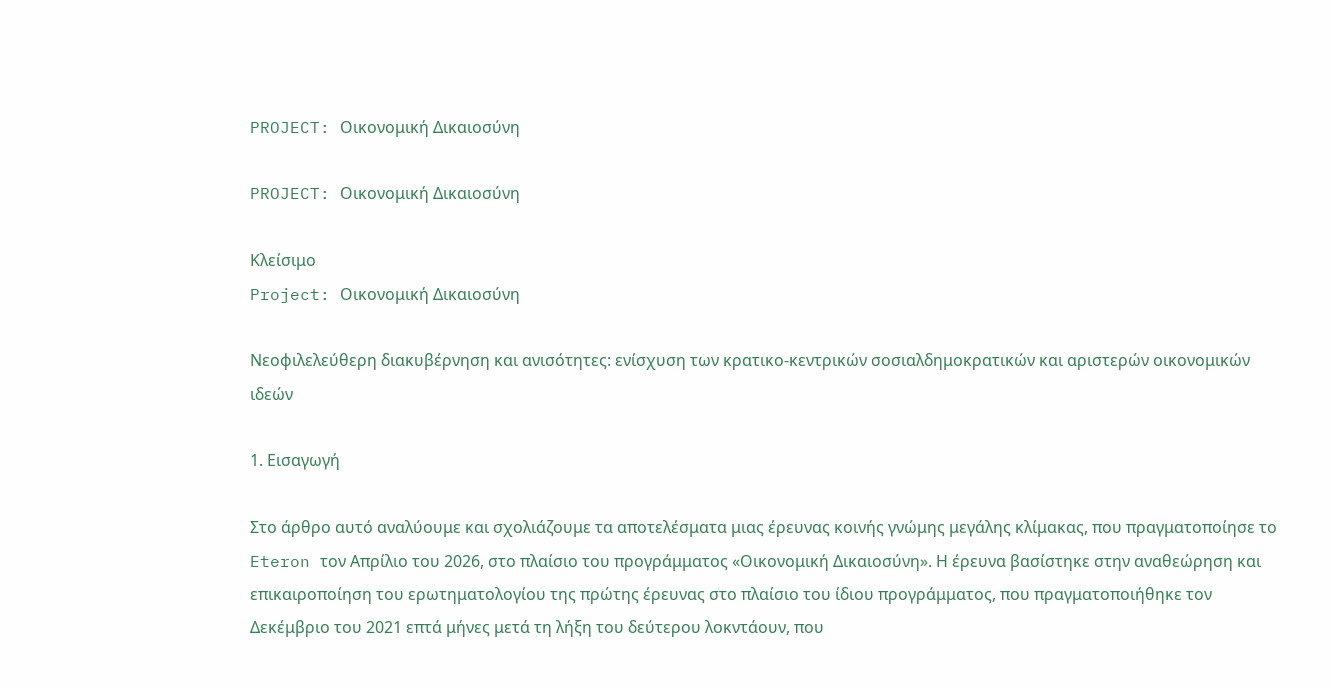PROJECT: Οικονομική Δικαιοσύνη

PROJECT: Οικονομική Δικαιοσύνη

Κλείσιμο
Project: Οικονομική Δικαιοσύνη

Νεοφιλελεύθερη διακυβέρνηση και ανισότητες: ενίσχυση των κρατικο-κεντρικών σοσιαλδημοκρατικών και αριστερών οικονομικών ιδεών

1. Εισαγωγή

Στο άρθρο αυτό αναλύουμε και σχολιάζουμε τα αποτελέσματα μιας έρευνας κοινής γνώμης μεγάλης κλίμακας, που πραγματοποίησε το Eteron τον Απρίλιο του 2026, στο πλαίσιο του προγράμματος «Οικονομική Δικαιοσύνη». Η έρευνα βασίστηκε στην αναθεώρηση και επικαιροποίηση του ερωτηματολογίου της πρώτης έρευνας στο πλαίσιο του ίδιου προγράμματος, που πραγματοποιήθηκε τον Δεκέμβριο του 2021 επτά μήνες μετά τη λήξη του δεύτερου λοκντάουν, που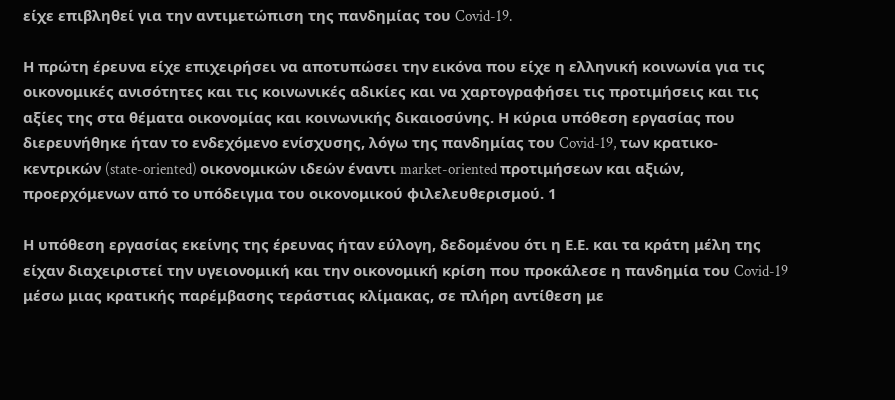είχε επιβληθεί για την αντιμετώπιση της πανδημίας του Covid-19.

Η πρώτη έρευνα είχε επιχειρήσει να αποτυπώσει την εικόνα που είχε η ελληνική κοινωνία για τις οικονομικές ανισότητες και τις κοινωνικές αδικίες και να χαρτογραφήσει τις προτιμήσεις και τις αξίες της στα θέματα οικονομίας και κοινωνικής δικαιοσύνης. Η κύρια υπόθεση εργασίας που διερευνήθηκε ήταν το ενδεχόμενο ενίσχυσης, λόγω της πανδημίας του Covid-19, των κρατικο-κεντρικών (state-oriented) οικονομικών ιδεών έναντι market-oriented προτιμήσεων και αξιών, προερχόμενων από το υπόδειγμα του οικονομικού φιλελευθερισμού. 1

Η υπόθεση εργασίας εκείνης της έρευνας ήταν εύλογη, δεδομένου ότι η Ε.Ε. και τα κράτη μέλη της είχαν διαχειριστεί την υγειονομική και την οικονομική κρίση που προκάλεσε η πανδημία του Covid-19 μέσω μιας κρατικής παρέμβασης τεράστιας κλίμακας, σε πλήρη αντίθεση με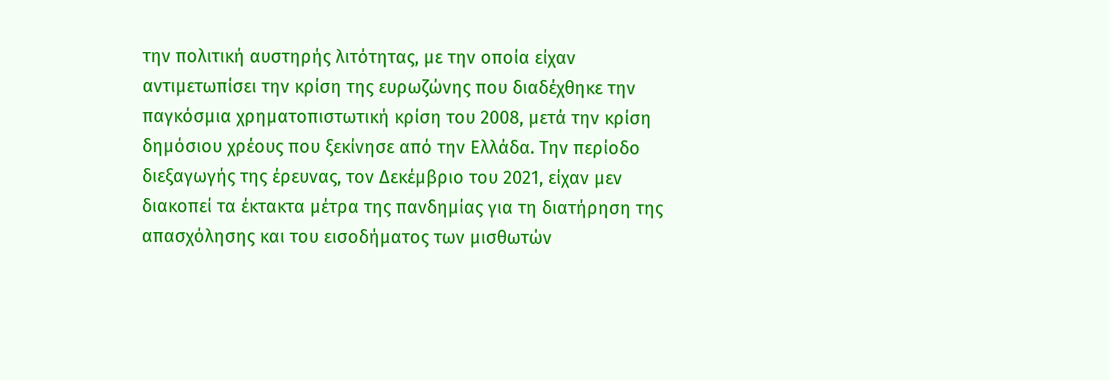την πολιτική αυστηρής λιτότητας, με την οποία είχαν αντιμετωπίσει την κρίση της ευρωζώνης που διαδέχθηκε την παγκόσμια χρηματοπιστωτική κρίση του 2008, μετά την κρίση δημόσιου χρέους που ξεκίνησε από την Ελλάδα. Την περίοδο διεξαγωγής της έρευνας, τον Δεκέμβριο του 2021, είχαν μεν διακοπεί τα έκτακτα μέτρα της πανδημίας για τη διατήρηση της απασχόλησης και του εισοδήματος των μισθωτών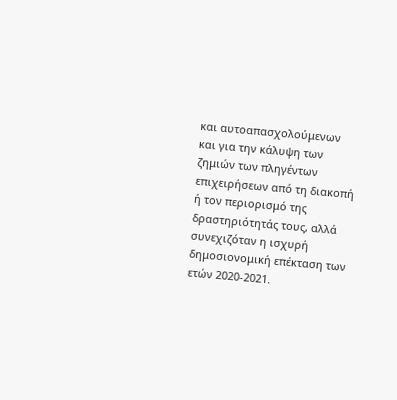και αυτοαπασχολούμενων και για την κάλυψη των ζημιών των πληγέντων επιχειρήσεων από τη διακοπή ή τον περιορισμό της δραστηριότητάς τους, αλλά συνεχιζόταν η ισχυρή δημοσιονομική επέκταση των ετών 2020-2021.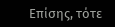Επίσης, τότε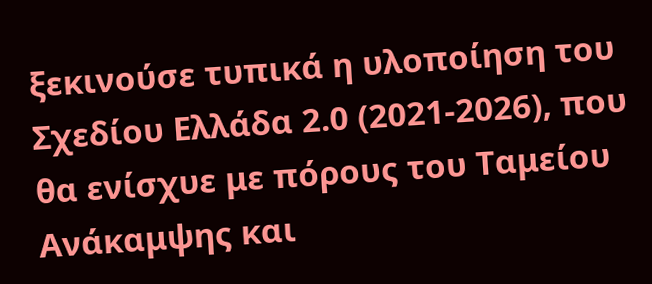ξεκινούσε τυπικά η υλοποίηση του Σχεδίου Ελλάδα 2.0 (2021-2026), που θα ενίσχυε με πόρους του Ταμείου Ανάκαμψης και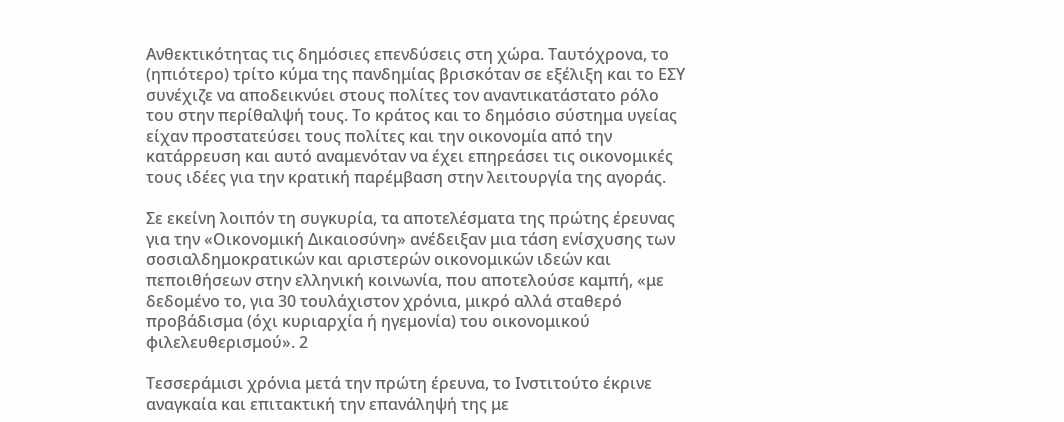Ανθεκτικότητας τις δημόσιες επενδύσεις στη χώρα. Ταυτόχρονα, το (ηπιότερο) τρίτο κύμα της πανδημίας βρισκόταν σε εξέλιξη και το ΕΣΥ συνέχιζε να αποδεικνύει στους πολίτες τον αναντικατάστατο ρόλο του στην περίθαλψή τους. Το κράτος και το δημόσιο σύστημα υγείας είχαν προστατεύσει τους πολίτες και την οικονομία από την κατάρρευση και αυτό αναμενόταν να έχει επηρεάσει τις οικονομικές τους ιδέες για την κρατική παρέμβαση στην λειτουργία της αγοράς.

Σε εκείνη λοιπόν τη συγκυρία, τα αποτελέσματα της πρώτης έρευνας για την «Οικονομική Δικαιοσύνη» ανέδειξαν μια τάση ενίσχυσης των σοσιαλδημοκρατικών και αριστερών οικονομικών ιδεών και πεποιθήσεων στην ελληνική κοινωνία, που αποτελούσε καμπή, «με δεδομένο το, για 30 τουλάχιστον χρόνια, μικρό αλλά σταθερό προβάδισμα (όχι κυριαρχία ή ηγεμονία) του οικονομικού φιλελευθερισμού». 2

Τεσσεράμισι χρόνια μετά την πρώτη έρευνα, το Ινστιτούτο έκρινε αναγκαία και επιτακτική την επανάληψή της με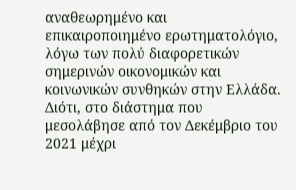αναθεωρημένο και επικαιροποιημένο ερωτηματολόγιο, λόγω των πολύ διαφορετικών σημερινών οικονομικών και κοινωνικών συνθηκών στην Ελλάδα. Διότι, στο διάστημα που μεσολάβησε από τον Δεκέμβριο του 2021 μέχρι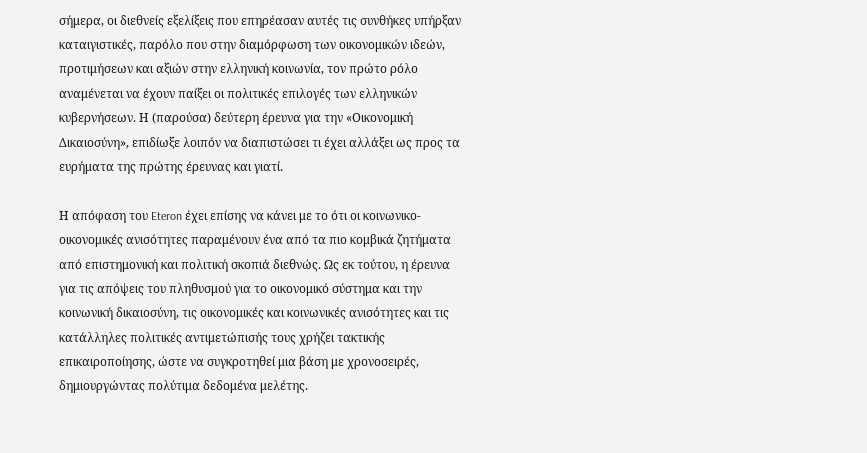σήμερα, οι διεθνείς εξελίξεις που επηρέασαν αυτές τις συνθήκες υπήρξαν καταιγιστικές, παρόλο που στην διαμόρφωση των οικονομικών ιδεών, προτιμήσεων και αξιών στην ελληνική κοινωνία, τον πρώτο ρόλο αναμένεται να έχουν παίξει οι πολιτικές επιλογές των ελληνικών κυβερνήσεων. Η (παρούσα) δεύτερη έρευνα για την «Οικονομική Δικαιοσύνη», επιδίωξε λοιπόν να διαπιστώσει τι έχει αλλάξει ως προς τα ευρήματα της πρώτης έρευνας και γιατί.

Η απόφαση του Eteron έχει επίσης να κάνει με το ότι οι κοινωνικο-οικονομικές ανισότητες παραμένουν ένα από τα πιο κομβικά ζητήματα από επιστημονική και πολιτική σκοπιά διεθνώς. Ως εκ τούτου, η έρευνα για τις απόψεις του πληθυσμού για το οικονομικό σύστημα και την κοινωνική δικαιοσύνη, τις οικονομικές και κοινωνικές ανισότητες και τις κατάλληλες πολιτικές αντιμετώπισής τους χρήζει τακτικής επικαιροποίησης, ώστε να συγκροτηθεί μια βάση με χρονοσειρές, δημιουργώντας πολύτιμα δεδομένα μελέτης.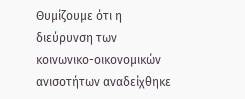Θυμίζουμε ότι η διεύρυνση των κοινωνικο-οικονομικών ανισοτήτων αναδείχθηκε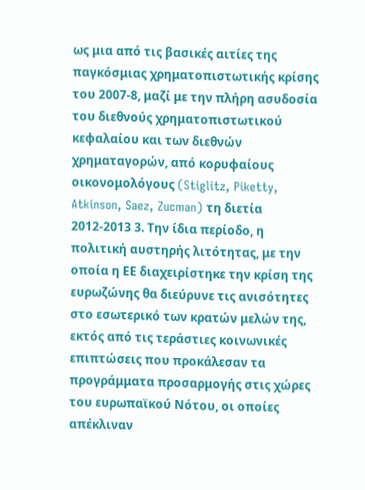ως μια από τις βασικές αιτίες της παγκόσμιας χρηματοπιστωτικής κρίσης του 2007-8, μαζί με την πλήρη ασυδοσία του διεθνούς χρηματοπιστωτικού κεφαλαίου και των διεθνών χρηματαγορών, από κορυφαίους οικονομολόγους (Stiglitz, Piketty, Atkinson, Saez, Zucman) τη διετία 2012-2013 3. Την ίδια περίοδο, η πολιτική αυστηρής λιτότητας, με την οποία η ΕΕ διαχειρίστηκε την κρίση της ευρωζώνης θα διεύρυνε τις ανισότητες στο εσωτερικό των κρατών μελών της, εκτός από τις τεράστιες κοινωνικές επιπτώσεις που προκάλεσαν τα προγράμματα προσαρμογής στις χώρες του ευρωπαϊκού Νότου, οι οποίες απέκλιναν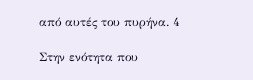από αυτές του πυρήνα. 4

Στην ενότητα που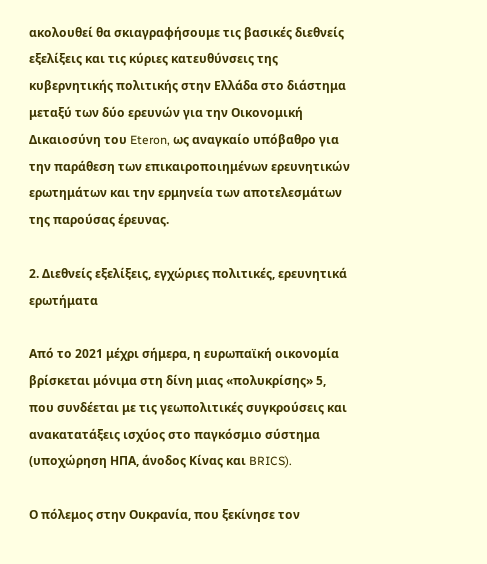ακολουθεί θα σκιαγραφήσουμε τις βασικές διεθνείς εξελίξεις και τις κύριες κατευθύνσεις της κυβερνητικής πολιτικής στην Ελλάδα στο διάστημα μεταξύ των δύο ερευνών για την Οικονομική Δικαιοσύνη του Eteron, ως αναγκαίο υπόβαθρο για την παράθεση των επικαιροποιημένων ερευνητικών ερωτημάτων και την ερμηνεία των αποτελεσμάτων της παρούσας έρευνας.

2. Διεθνείς εξελίξεις, εγχώριες πολιτικές, ερευνητικά ερωτήματα

Από το 2021 μέχρι σήμερα, η ευρωπαϊκή οικονομία βρίσκεται μόνιμα στη δίνη μιας «πολυκρίσης» 5, που συνδέεται με τις γεωπολιτικές συγκρούσεις και ανακατατάξεις ισχύος στο παγκόσμιο σύστημα (υποχώρηση ΗΠΑ, άνοδος Κίνας και BRICS).

Ο πόλεμος στην Ουκρανία, που ξεκίνησε τον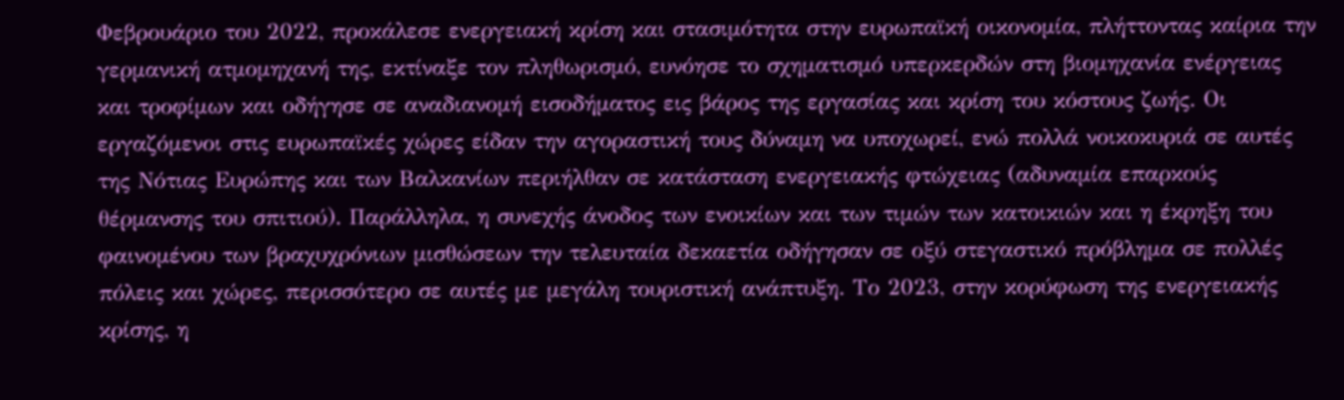Φεβρουάριο του 2022, προκάλεσε ενεργειακή κρίση και στασιμότητα στην ευρωπαϊκή οικονομία, πλήττοντας καίρια την γερμανική ατμομηχανή της, εκτίναξε τον πληθωρισμό, ευνόησε το σχηματισμό υπερκερδών στη βιομηχανία ενέργειας και τροφίμων και οδήγησε σε αναδιανομή εισοδήματος εις βάρος της εργασίας και κρίση του κόστους ζωής. Οι εργαζόμενοι στις ευρωπαϊκές χώρες είδαν την αγοραστική τους δύναμη να υποχωρεί, ενώ πολλά νοικοκυριά σε αυτές της Νότιας Ευρώπης και των Βαλκανίων περιήλθαν σε κατάσταση ενεργειακής φτώχειας (αδυναμία επαρκούς θέρμανσης του σπιτιού). Παράλληλα, η συνεχής άνοδος των ενοικίων και των τιμών των κατοικιών και η έκρηξη του φαινομένου των βραχυχρόνιων μισθώσεων την τελευταία δεκαετία οδήγησαν σε οξύ στεγαστικό πρόβλημα σε πολλές πόλεις και χώρες, περισσότερο σε αυτές με μεγάλη τουριστική ανάπτυξη. Το 2023, στην κορύφωση της ενεργειακής κρίσης, η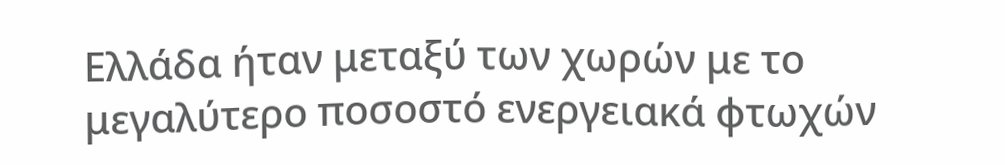Ελλάδα ήταν μεταξύ των χωρών με το μεγαλύτερο ποσοστό ενεργειακά φτωχών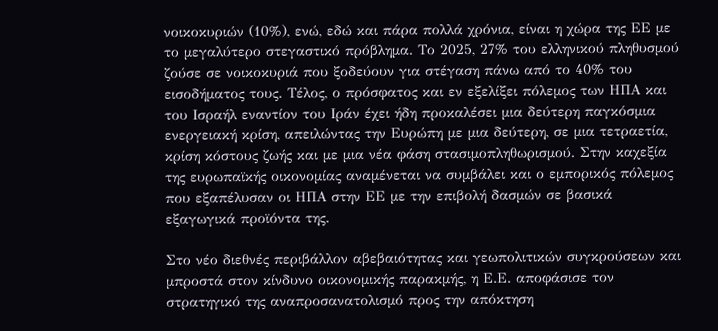νοικοκυριών (10%), ενώ, εδώ και πάρα πολλά χρόνια, είναι η χώρα της ΕΕ με το μεγαλύτερο στεγαστικό πρόβλημα. Το 2025, 27% του ελληνικού πληθυσμού ζούσε σε νοικοκυριά που ξοδεύουν για στέγαση πάνω από το 40% του εισοδήματος τους. Τέλος, ο πρόσφατος και εν εξελίξει πόλεμος των ΗΠΑ και του Ισραήλ εναντίον του Ιράν έχει ήδη προκαλέσει μια δεύτερη παγκόσμια ενεργειακή κρίση, απειλώντας την Ευρώπη με μια δεύτερη, σε μια τετραετία, κρίση κόστους ζωής και με μια νέα φάση στασιμοπληθωρισμού. Στην καχεξία της ευρωπαϊκής οικονομίας αναμένεται να συμβάλει και ο εμπορικός πόλεμος που εξαπέλυσαν οι ΗΠΑ στην ΕΕ με την επιβολή δασμών σε βασικά εξαγωγικά προϊόντα της.

Στο νέο διεθνές περιβάλλον αβεβαιότητας και γεωπολιτικών συγκρούσεων και μπροστά στον κίνδυνο οικονομικής παρακμής, η Ε.Ε. αποφάσισε τον στρατηγικό της αναπροσανατολισμό προς την απόκτηση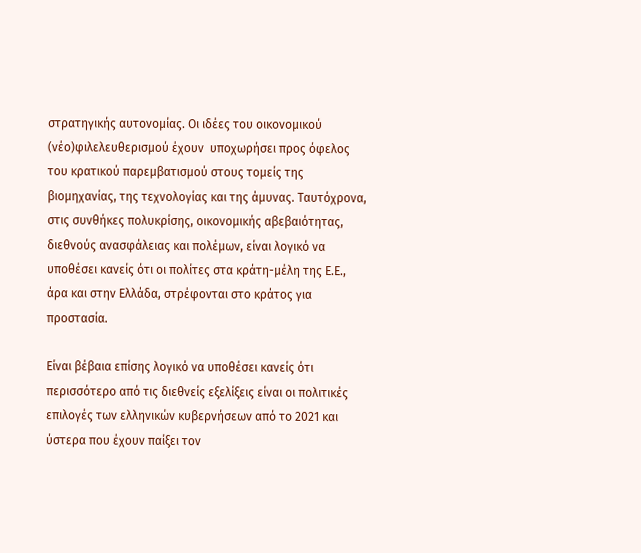στρατηγικής αυτονομίας. Οι ιδέες του οικονομικού (νέο)φιλελευθερισμού έχουν  υποχωρήσει προς όφελος του κρατικού παρεμβατισμού στους τομείς της βιομηχανίας, της τεχνολογίας και της άμυνας. Ταυτόχρονα, στις συνθήκες πολυκρίσης, οικονομικής αβεβαιότητας, διεθνούς ανασφάλειας και πολέμων, είναι λογικό να υποθέσει κανείς ότι οι πολίτες στα κράτη-μέλη της Ε.Ε., άρα και στην Ελλάδα, στρέφονται στο κράτος για προστασία.

Είναι βέβαια επίσης λογικό να υποθέσει κανείς ότι περισσότερο από τις διεθνείς εξελίξεις είναι οι πολιτικές επιλογές των ελληνικών κυβερνήσεων από το 2021 και ύστερα που έχουν παίξει τον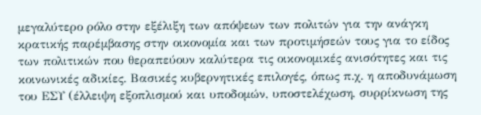μεγαλύτερο ρόλο στην εξέλιξη των απόψεων των πολιτών για την ανάγκη κρατικής παρέμβασης στην οικονομία και των προτιμήσεών τους για το είδος των πολιτικών που θεραπεύουν καλύτερα τις οικονομικές ανισότητες και τις κοινωνικές αδικίες. Βασικές κυβερνητικές επιλογές, όπως π.χ. η αποδυνάμωση του ΕΣΥ (έλλειψη εξοπλισμού και υποδομών, υποστελέχωση, συρρίκνωση της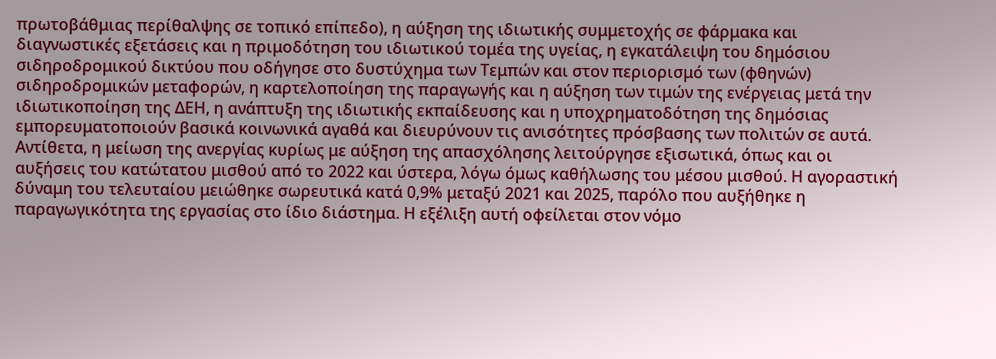πρωτοβάθμιας περίθαλψης σε τοπικό επίπεδο), η αύξηση της ιδιωτικής συμμετοχής σε φάρμακα και διαγνωστικές εξετάσεις και η πριμοδότηση του ιδιωτικού τομέα της υγείας, η εγκατάλειψη του δημόσιου σιδηροδρομικού δικτύου που οδήγησε στο δυστύχημα των Τεμπών και στον περιορισμό των (φθηνών) σιδηροδρομικών μεταφορών, η καρτελοποίηση της παραγωγής και η αύξηση των τιμών της ενέργειας μετά την ιδιωτικοποίηση της ΔΕΗ, η ανάπτυξη της ιδιωτικής εκπαίδευσης και η υποχρηματοδότηση της δημόσιας εμπορευματοποιούν βασικά κοινωνικά αγαθά και διευρύνουν τις ανισότητες πρόσβασης των πολιτών σε αυτά. Αντίθετα, η μείωση της ανεργίας κυρίως με αύξηση της απασχόλησης λειτούργησε εξισωτικά, όπως και οι αυξήσεις του κατώτατου μισθού από το 2022 και ύστερα, λόγω όμως καθήλωσης του μέσου μισθού. Η αγοραστική δύναμη του τελευταίου μειώθηκε σωρευτικά κατά 0,9% μεταξύ 2021 και 2025, παρόλο που αυξήθηκε η παραγωγικότητα της εργασίας στο ίδιο διάστημα. Η εξέλιξη αυτή οφείλεται στον νόμο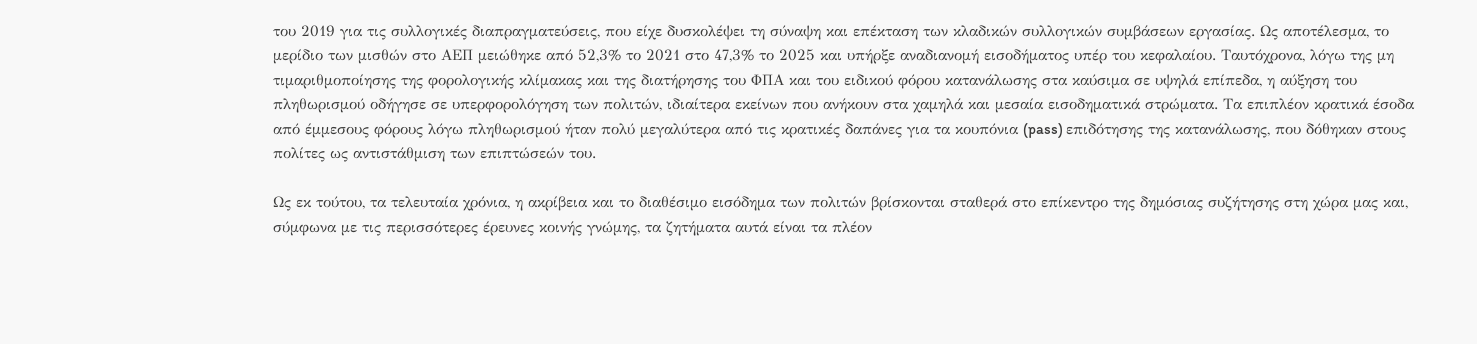του 2019 για τις συλλογικές διαπραγματεύσεις, που είχε δυσκολέψει τη σύναψη και επέκταση των κλαδικών συλλογικών συμβάσεων εργασίας. Ως αποτέλεσμα, το μερίδιο των μισθών στο ΑΕΠ μειώθηκε από 52,3% το 2021 στο 47,3% το 2025 και υπήρξε αναδιανομή εισοδήματος υπέρ του κεφαλαίου. Ταυτόχρονα, λόγω της μη τιμαριθμοποίησης της φορολογικής κλίμακας και της διατήρησης του ΦΠΑ και του ειδικού φόρου κατανάλωσης στα καύσιμα σε υψηλά επίπεδα, η αύξηση του πληθωρισμού οδήγησε σε υπερφορολόγηση των πολιτών, ιδιαίτερα εκείνων που ανήκουν στα χαμηλά και μεσαία εισοδηματικά στρώματα. Τα επιπλέον κρατικά έσοδα από έμμεσους φόρους λόγω πληθωρισμού ήταν πολύ μεγαλύτερα από τις κρατικές δαπάνες για τα κουπόνια (pass) επιδότησης της κατανάλωσης, που δόθηκαν στους πολίτες ως αντιστάθμιση των επιπτώσεών του.

Ως εκ τούτου, τα τελευταία χρόνια, η ακρίβεια και το διαθέσιμο εισόδημα των πολιτών βρίσκονται σταθερά στο επίκεντρο της δημόσιας συζήτησης στη χώρα μας και, σύμφωνα με τις περισσότερες έρευνες κοινής γνώμης, τα ζητήματα αυτά είναι τα πλέον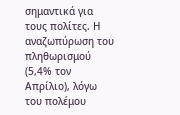σημαντικά για τους πολίτες. Η αναζωπύρωση του πληθωρισμού (5,4% τον Απρίλιο), λόγω του πολέμου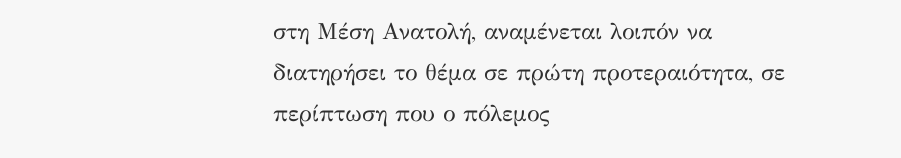στη Μέση Ανατολή, αναμένεται λοιπόν να διατηρήσει το θέμα σε πρώτη προτεραιότητα, σε περίπτωση που ο πόλεμος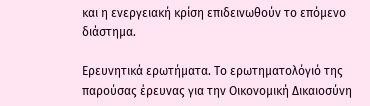και η ενεργειακή κρίση επιδεινωθούν το επόμενο διάστημα.

Ερευνητικά ερωτήματα. Το ερωτηματολόγιό της παρούσας έρευνας για την Οικονομική Δικαιοσύνη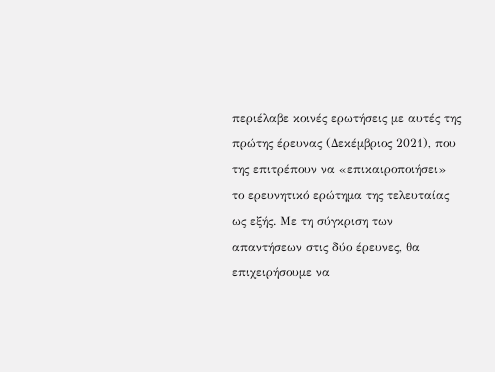περιέλαβε κοινές ερωτήσεις με αυτές της πρώτης έρευνας (Δεκέμβριος 2021), που της επιτρέπουν να «επικαιροποιήσει» το ερευνητικό ερώτημα της τελευταίας ως εξής. Με τη σύγκριση των απαντήσεων στις δύο έρευνες, θα επιχειρήσουμε να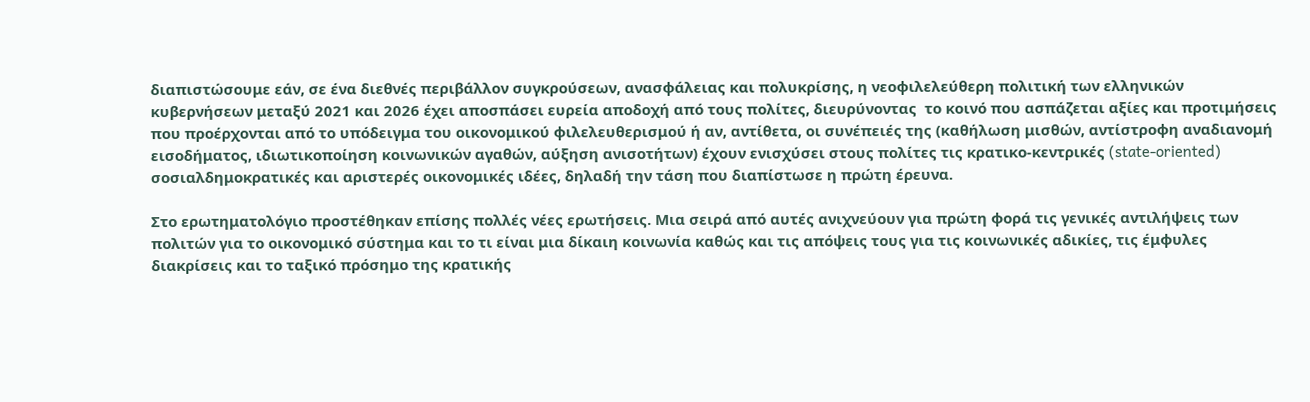διαπιστώσουμε εάν, σε ένα διεθνές περιβάλλον συγκρούσεων, ανασφάλειας και πολυκρίσης, η νεοφιλελεύθερη πολιτική των ελληνικών κυβερνήσεων μεταξύ 2021 και 2026 έχει αποσπάσει ευρεία αποδοχή από τους πολίτες, διευρύνοντας  το κοινό που ασπάζεται αξίες και προτιμήσεις που προέρχονται από το υπόδειγμα του οικονομικού φιλελευθερισμού ή αν, αντίθετα, οι συνέπειές της (καθήλωση μισθών, αντίστροφη αναδιανομή εισοδήματος, ιδιωτικοποίηση κοινωνικών αγαθών, αύξηση ανισοτήτων) έχουν ενισχύσει στους πολίτες τις κρατικο-κεντρικές (state-oriented) σοσιαλδημοκρατικές και αριστερές οικονομικές ιδέες, δηλαδή την τάση που διαπίστωσε η πρώτη έρευνα.

Στο ερωτηματολόγιο προστέθηκαν επίσης πολλές νέες ερωτήσεις. Μια σειρά από αυτές ανιχνεύουν για πρώτη φορά τις γενικές αντιλήψεις των πολιτών για το οικονομικό σύστημα και το τι είναι μια δίκαιη κοινωνία καθώς και τις απόψεις τους για τις κοινωνικές αδικίες, τις έμφυλες διακρίσεις και το ταξικό πρόσημο της κρατικής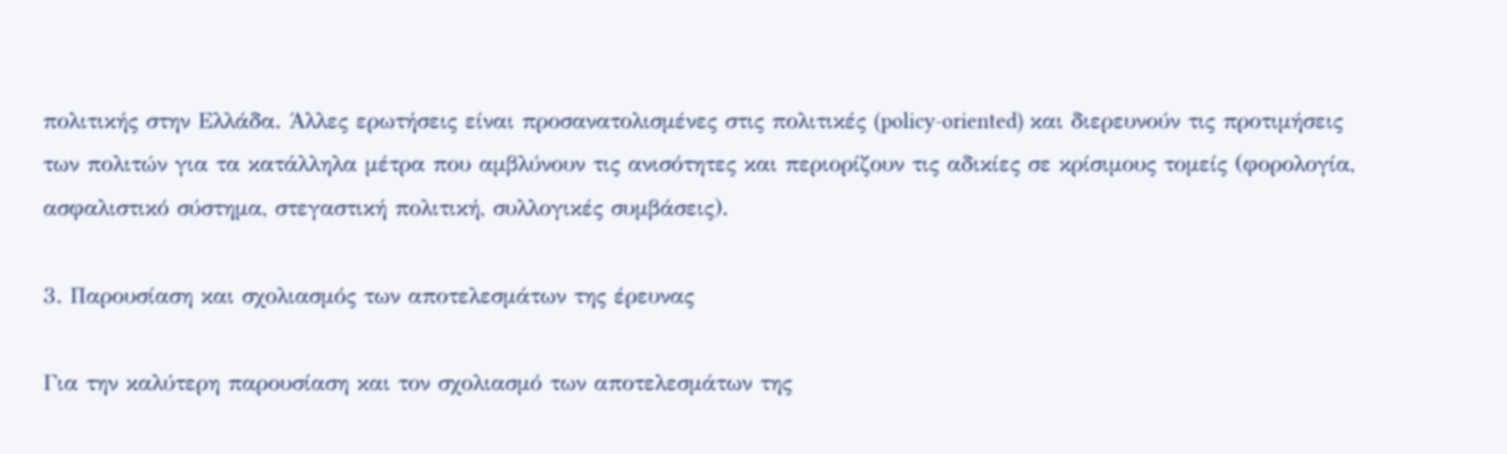πολιτικής στην Ελλάδα. Άλλες ερωτήσεις είναι προσανατολισμένες στις πολιτικές (policy-oriented) και διερευνούν τις προτιμήσεις των πολιτών για τα κατάλληλα μέτρα που αμβλύνουν τις ανισότητες και περιορίζουν τις αδικίες σε κρίσιμους τομείς (φορολογία, ασφαλιστικό σύστημα, στεγαστική πολιτική, συλλογικές συμβάσεις).

3. Παρουσίαση και σχολιασμός των αποτελεσμάτων της έρευνας

Για την καλύτερη παρουσίαση και τον σχολιασμό των αποτελεσμάτων της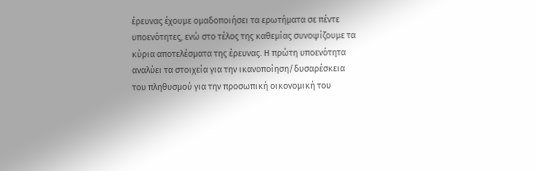έρευνας έχουμε ομαδοποιήσει τα ερωτήματα σε πέντε υποενότητες, ενώ στο τέλος της καθεμίας συνοψίζουμε τα κύρια αποτελέσματα της έρευνας. Η πρώτη υποενότητα αναλύει τα στοιχεία για την ικανοποίηση/δυσαρέσκεια του πληθυσμού για την προσωπική οικονομική του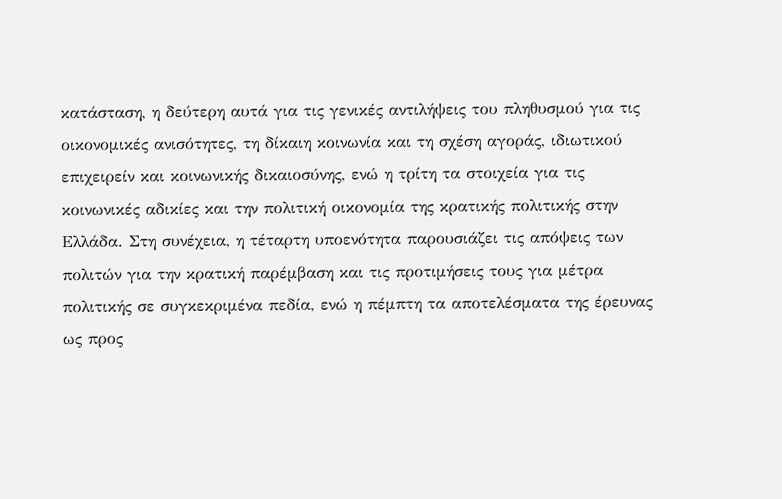κατάσταση, η δεύτερη αυτά για τις γενικές αντιλήψεις του πληθυσμού για τις οικονομικές ανισότητες, τη δίκαιη κοινωνία και τη σχέση αγοράς, ιδιωτικού επιχειρείν και κοινωνικής δικαιοσύνης, ενώ η τρίτη τα στοιχεία για τις κοινωνικές αδικίες και την πολιτική οικονομία της κρατικής πολιτικής στην Ελλάδα. Στη συνέχεια, η τέταρτη υποενότητα παρουσιάζει τις απόψεις των πολιτών για την κρατική παρέμβαση και τις προτιμήσεις τους για μέτρα πολιτικής σε συγκεκριμένα πεδία, ενώ η πέμπτη τα αποτελέσματα της έρευνας ως προς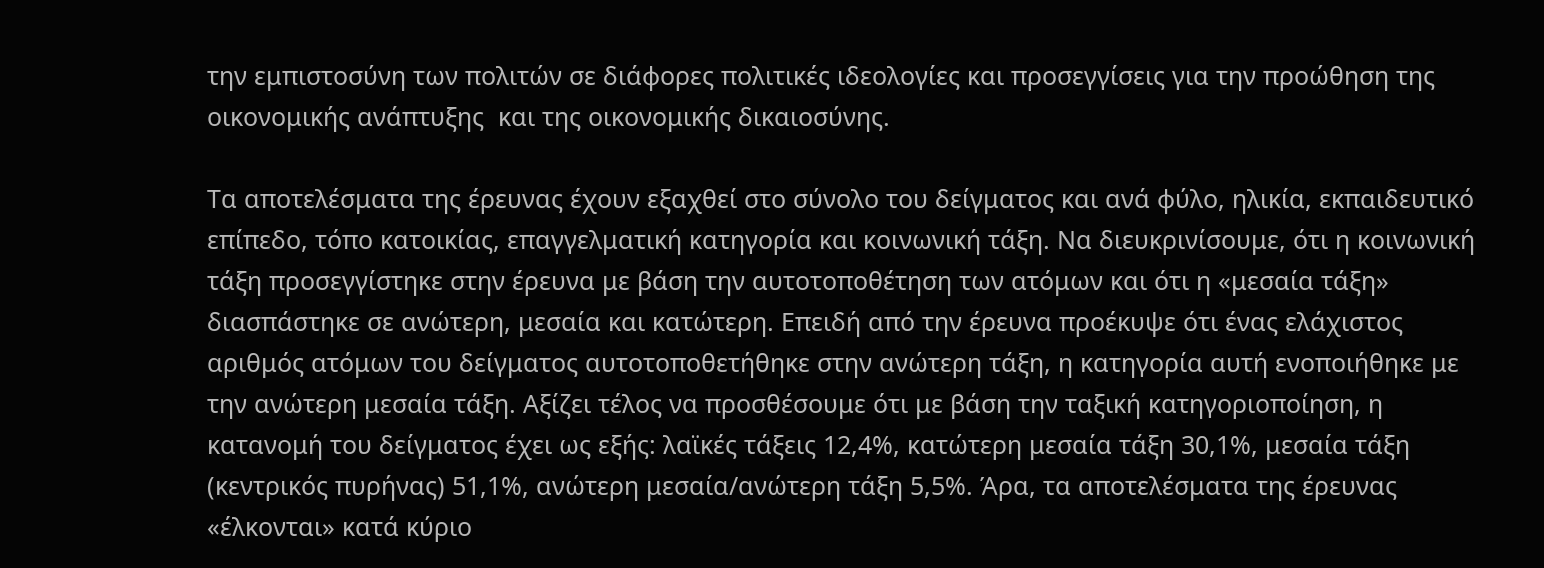την εμπιστοσύνη των πολιτών σε διάφορες πολιτικές ιδεολογίες και προσεγγίσεις για την προώθηση της οικονομικής ανάπτυξης  και της οικονομικής δικαιοσύνης.

Τα αποτελέσματα της έρευνας έχουν εξαχθεί στο σύνολο του δείγματος και ανά φύλο, ηλικία, εκπαιδευτικό επίπεδο, τόπο κατοικίας, επαγγελματική κατηγορία και κοινωνική τάξη. Να διευκρινίσουμε, ότι η κοινωνική τάξη προσεγγίστηκε στην έρευνα με βάση την αυτοτοποθέτηση των ατόμων και ότι η «μεσαία τάξη» διασπάστηκε σε ανώτερη, μεσαία και κατώτερη. Επειδή από την έρευνα προέκυψε ότι ένας ελάχιστος αριθμός ατόμων του δείγματος αυτοτοποθετήθηκε στην ανώτερη τάξη, η κατηγορία αυτή ενοποιήθηκε με την ανώτερη μεσαία τάξη. Αξίζει τέλος να προσθέσουμε ότι με βάση την ταξική κατηγοριοποίηση, η κατανομή του δείγματος έχει ως εξής: λαϊκές τάξεις 12,4%, κατώτερη μεσαία τάξη 30,1%, μεσαία τάξη (κεντρικός πυρήνας) 51,1%, ανώτερη μεσαία/ανώτερη τάξη 5,5%. Άρα, τα αποτελέσματα της έρευνας «έλκονται» κατά κύριο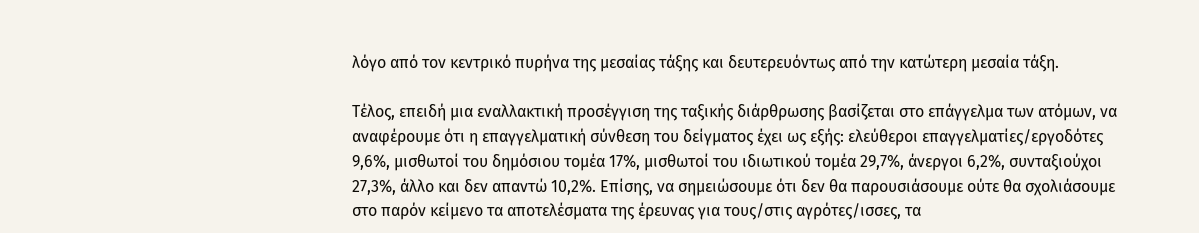λόγο από τον κεντρικό πυρήνα της μεσαίας τάξης και δευτερευόντως από την κατώτερη μεσαία τάξη.

Τέλος, επειδή μια εναλλακτική προσέγγιση της ταξικής διάρθρωσης βασίζεται στο επάγγελμα των ατόμων, να αναφέρουμε ότι η επαγγελματική σύνθεση του δείγματος έχει ως εξής: ελεύθεροι επαγγελματίες/εργοδότες 9,6%, μισθωτοί του δημόσιου τομέα 17%, μισθωτοί του ιδιωτικού τομέα 29,7%, άνεργοι 6,2%, συνταξιούχοι 27,3%, άλλο και δεν απαντώ 10,2%. Επίσης, να σημειώσουμε ότι δεν θα παρουσιάσουμε ούτε θα σχολιάσουμε στο παρόν κείμενο τα αποτελέσματα της έρευνας για τους/στις αγρότες/ισσες, τα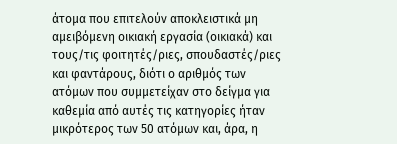άτομα που επιτελούν αποκλειστικά μη αμειβόμενη οικιακή εργασία (οικιακά) και τους/τις φοιτητές/ριες, σπουδαστές/ριες και φαντάρους, διότι ο αριθμός των ατόμων που συμμετείχαν στο δείγμα για καθεμία από αυτές τις κατηγορίες ήταν μικρότερος των 50 ατόμων και, άρα, η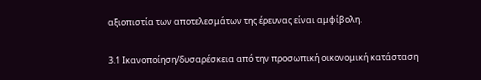αξιοπιστία των αποτελεσμάτων της έρευνας είναι αμφίβολη.

3.1 Ικανοποίηση/δυσαρέσκεια από την προσωπική οικονομική κατάσταση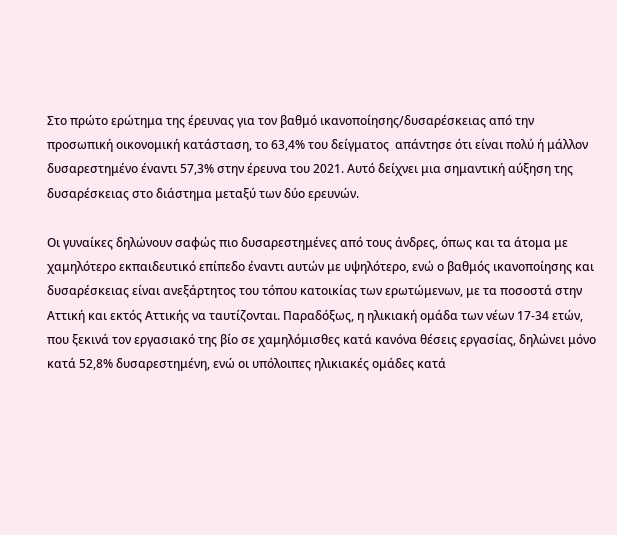Στο πρώτο ερώτημα της έρευνας για τον βαθμό ικανοποίησης/δυσαρέσκειας από την προσωπική οικονομική κατάσταση, το 63,4% του δείγματος  απάντησε ότι είναι πολύ ή μάλλον δυσαρεστημένο έναντι 57,3% στην έρευνα του 2021. Αυτό δείχνει μια σημαντική αύξηση της δυσαρέσκειας στο διάστημα μεταξύ των δύο ερευνών.

Οι γυναίκες δηλώνουν σαφώς πιο δυσαρεστημένες από τους άνδρες, όπως και τα άτομα με χαμηλότερο εκπαιδευτικό επίπεδο έναντι αυτών με υψηλότερο, ενώ ο βαθμός ικανοποίησης και δυσαρέσκειας είναι ανεξάρτητος του τόπου κατοικίας των ερωτώμενων, με τα ποσοστά στην Αττική και εκτός Αττικής να ταυτίζονται. Παραδόξως, η ηλικιακή ομάδα των νέων 17-34 ετών, που ξεκινά τον εργασιακό της βίο σε χαμηλόμισθες κατά κανόνα θέσεις εργασίας, δηλώνει μόνο κατά 52,8% δυσαρεστημένη, ενώ οι υπόλοιπες ηλικιακές ομάδες κατά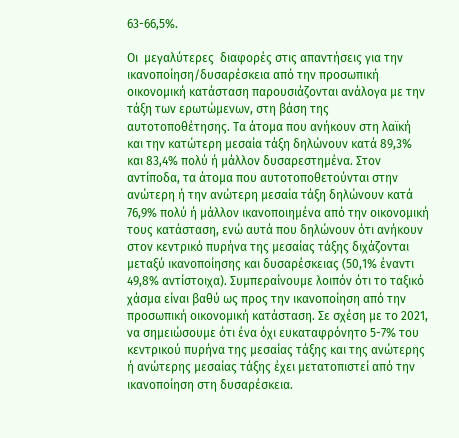63-66,5%.

Οι  μεγαλύτερες  διαφορές στις απαντήσεις για την ικανοποίηση/δυσαρέσκεια από την προσωπική οικονομική κατάσταση παρουσιάζονται ανάλογα με την τάξη των ερωτώμενων, στη βάση της αυτοτοποθέτησης. Τα άτομα που ανήκουν στη λαϊκή και την κατώτερη μεσαία τάξη δηλώνουν κατά 89,3% και 83,4% πολύ ή μάλλον δυσαρεστημένα. Στον αντίποδα, τα άτομα που αυτοτοποθετούνται στην ανώτερη ή την ανώτερη μεσαία τάξη δηλώνουν κατά 76,9% πολύ ή μάλλον ικανοποιημένα από την οικονομική τους κατάσταση, ενώ αυτά που δηλώνουν ότι ανήκουν στον κεντρικό πυρήνα της μεσαίας τάξης διχάζονται μεταξύ ικανοποίησης και δυσαρέσκειας (50,1% έναντι 49,8% αντίστοιχα). Συμπεραίνουμε λοιπόν ότι το ταξικό χάσμα είναι βαθύ ως προς την ικανοποίηση από την προσωπική οικονομική κατάσταση. Σε σχέση με το 2021, να σημειώσουμε ότι ένα όχι ευκαταφρόνητο 5-7% του κεντρικού πυρήνα της μεσαίας τάξης και της ανώτερης ή ανώτερης μεσαίας τάξης έχει μετατοπιστεί από την ικανοποίηση στη δυσαρέσκεια.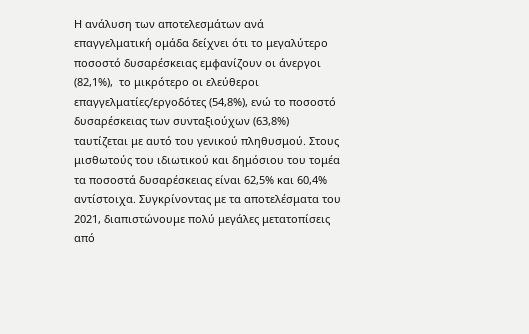Η ανάλυση των αποτελεσμάτων ανά επαγγελματική ομάδα δείχνει ότι το μεγαλύτερο ποσοστό δυσαρέσκειας εμφανίζουν οι άνεργοι (82,1%),  το μικρότερο οι ελεύθεροι επαγγελματίες/εργοδότες (54,8%), ενώ το ποσοστό δυσαρέσκειας των συνταξιούχων (63,8%) ταυτίζεται με αυτό του γενικού πληθυσμού. Στους μισθωτούς του ιδιωτικού και δημόσιου του τομέα τα ποσοστά δυσαρέσκειας είναι 62,5% και 60,4% αντίστοιχα. Συγκρίνοντας με τα αποτελέσματα του 2021, διαπιστώνουμε πολύ μεγάλες μετατοπίσεις από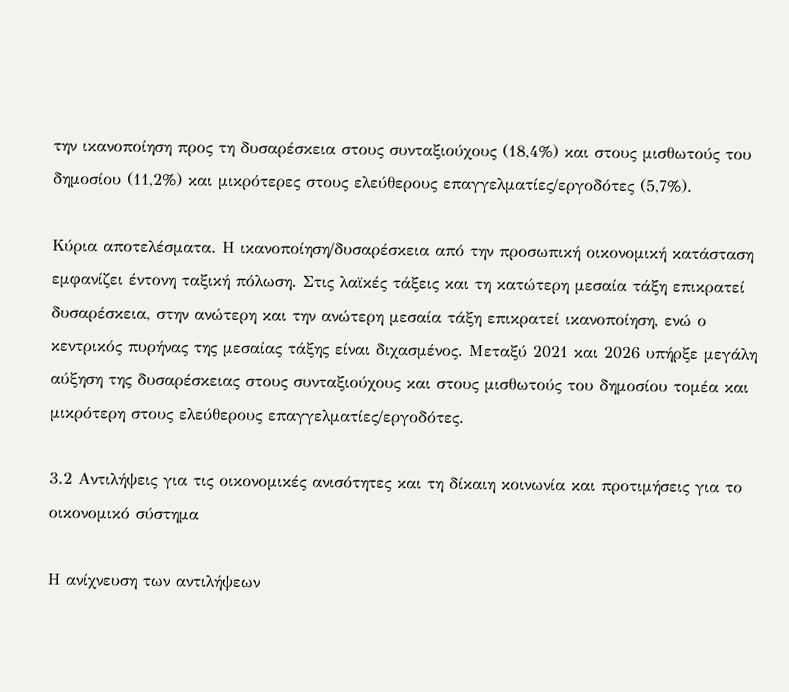την ικανοποίηση προς τη δυσαρέσκεια στους συνταξιούχους (18,4%) και στους μισθωτούς του δημοσίου (11,2%) και μικρότερες στους ελεύθερους επαγγελματίες/εργοδότες (5,7%).

Κύρια αποτελέσματα. Η ικανοποίηση/δυσαρέσκεια από την προσωπική οικονομική κατάσταση εμφανίζει έντονη ταξική πόλωση. Στις λαϊκές τάξεις και τη κατώτερη μεσαία τάξη επικρατεί δυσαρέσκεια, στην ανώτερη και την ανώτερη μεσαία τάξη επικρατεί ικανοποίηση, ενώ ο κεντρικός πυρήνας της μεσαίας τάξης είναι διχασμένος. Μεταξύ 2021 και 2026 υπήρξε μεγάλη αύξηση της δυσαρέσκειας στους συνταξιούχους και στους μισθωτούς του δημοσίου τομέα και μικρότερη στους ελεύθερους επαγγελματίες/εργοδότες.

3.2 Αντιλήψεις για τις οικονομικές ανισότητες και τη δίκαιη κοινωνία και προτιμήσεις για το οικονομικό σύστημα

Η ανίχνευση των αντιλήψεων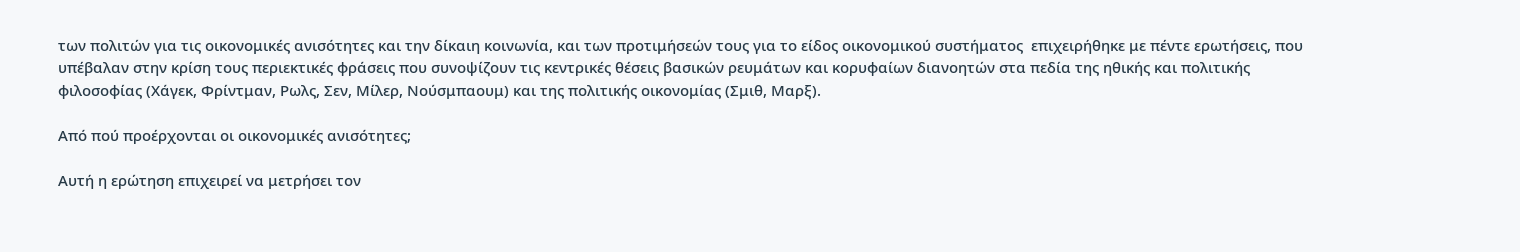των πολιτών για τις οικονομικές ανισότητες και την δίκαιη κοινωνία, και των προτιμήσεών τους για το είδος οικονομικού συστήματος  επιχειρήθηκε με πέντε ερωτήσεις, που υπέβαλαν στην κρίση τους περιεκτικές φράσεις που συνοψίζουν τις κεντρικές θέσεις βασικών ρευμάτων και κορυφαίων διανοητών στα πεδία της ηθικής και πολιτικής φιλοσοφίας (Χάγεκ, Φρίντμαν, Ρωλς, Σεν, Μίλερ, Νούσμπαουμ) και της πολιτικής οικονομίας (Σμιθ, Μαρξ).

Από πού προέρχονται οι οικονομικές ανισότητες;

Αυτή η ερώτηση επιχειρεί να μετρήσει τον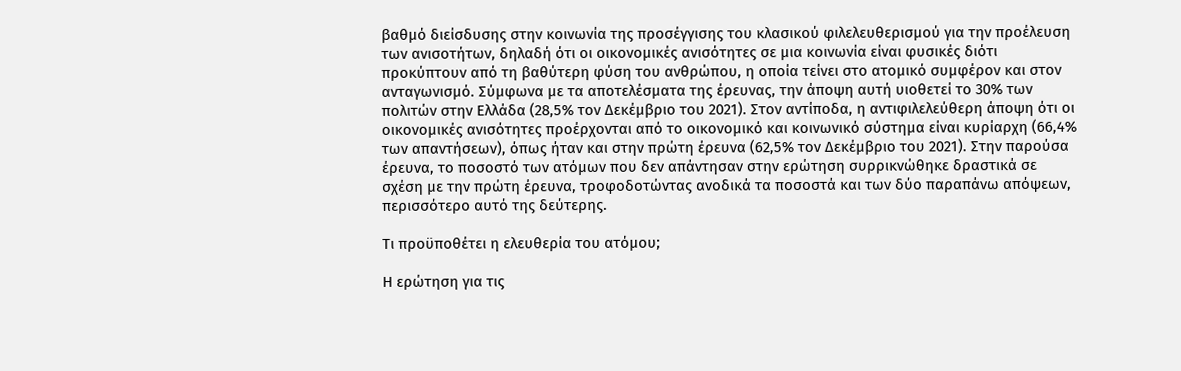βαθμό διείσδυσης στην κοινωνία της προσέγγισης του κλασικού φιλελευθερισμού για την προέλευση των ανισοτήτων, δηλαδή ότι οι οικονομικές ανισότητες σε μια κοινωνία είναι φυσικές διότι προκύπτουν από τη βαθύτερη φύση του ανθρώπου, η οποία τείνει στο ατομικό συμφέρον και στον ανταγωνισμό. Σύμφωνα με τα αποτελέσματα της έρευνας, την άποψη αυτή υιοθετεί το 30% των πολιτών στην Ελλάδα (28,5% τον Δεκέμβριο του 2021). Στον αντίποδα, η αντιφιλελεύθερη άποψη ότι οι οικονομικές ανισότητες προέρχονται από το οικονομικό και κοινωνικό σύστημα είναι κυρίαρχη (66,4% των απαντήσεων), όπως ήταν και στην πρώτη έρευνα (62,5% τον Δεκέμβριο του 2021). Στην παρούσα έρευνα, το ποσοστό των ατόμων που δεν απάντησαν στην ερώτηση συρρικνώθηκε δραστικά σε σχέση με την πρώτη έρευνα, τροφοδοτώντας ανοδικά τα ποσοστά και των δύο παραπάνω απόψεων, περισσότερο αυτό της δεύτερης.

Τι προϋποθέτει η ελευθερία του ατόμου;

Η ερώτηση για τις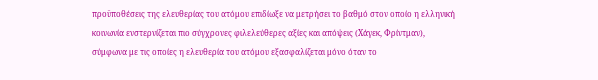προϋποθέσεις της ελευθερίας του ατόμου επιδίωξε να μετρήσει το βαθμό στον οποίο η ελληνική κοινωνία ενστερνίζεται πιο σύγχρονες φιλελεύθερες αξίες και απόψεις (Χάγεκ, Φρίντμαν), σύμφωνα με τις οποίες η ελευθερία του ατόμου εξασφαλίζεται μόνο όταν το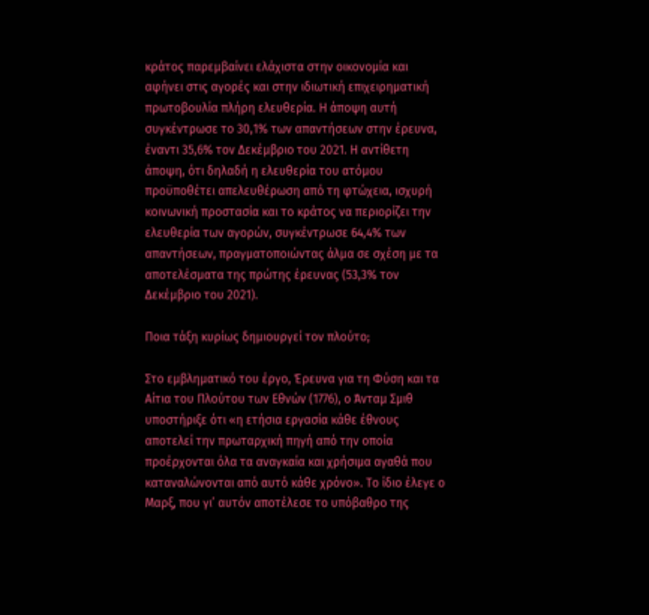κράτος παρεμβαίνει ελάχιστα στην οικονομία και αφήνει στις αγορές και στην ιδιωτική επιχειρηματική πρωτοβουλία πλήρη ελευθερία. Η άποψη αυτή συγκέντρωσε το 30,1% των απαντήσεων στην έρευνα, έναντι 35,6% τον Δεκέμβριο του 2021. Η αντίθετη άποψη, ότι δηλαδή η ελευθερία του ατόμου προϋποθέτει απελευθέρωση από τη φτώχεια, ισχυρή κοινωνική προστασία και το κράτος να περιορίζει την ελευθερία των αγορών, συγκέντρωσε 64,4% των απαντήσεων, πραγματοποιώντας άλμα σε σχέση με τα αποτελέσματα της πρώτης έρευνας (53,3% τον Δεκέμβριο του 2021).

Ποια τάξη κυρίως δημιουργεί τον πλούτο;

Στο εμβληματικό του έργο, Έρευνα για τη Φύση και τα Αίτια του Πλούτου των Εθνών (1776), ο Άνταμ Σμιθ υποστήριξε ότι «η ετήσια εργασία κάθε έθνους αποτελεί την πρωταρχική πηγή από την οποία προέρχονται όλα τα αναγκαία και χρήσιμα αγαθά που καταναλώνονται από αυτό κάθε χρόνο». Το ίδιο έλεγε ο Μαρξ, που γι’ αυτόν αποτέλεσε το υπόβαθρο της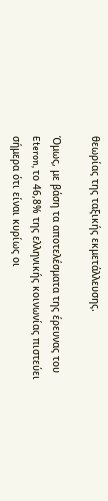θεωρίας της ταξικής εκμετάλλευσης.

Όμως, με βάση τα αποτελέσματα της έρευνας του Eteron, το 46,8% της ελληνικής κοινωνίας πιστεύει σήμερα ότι είναι κυρίως οι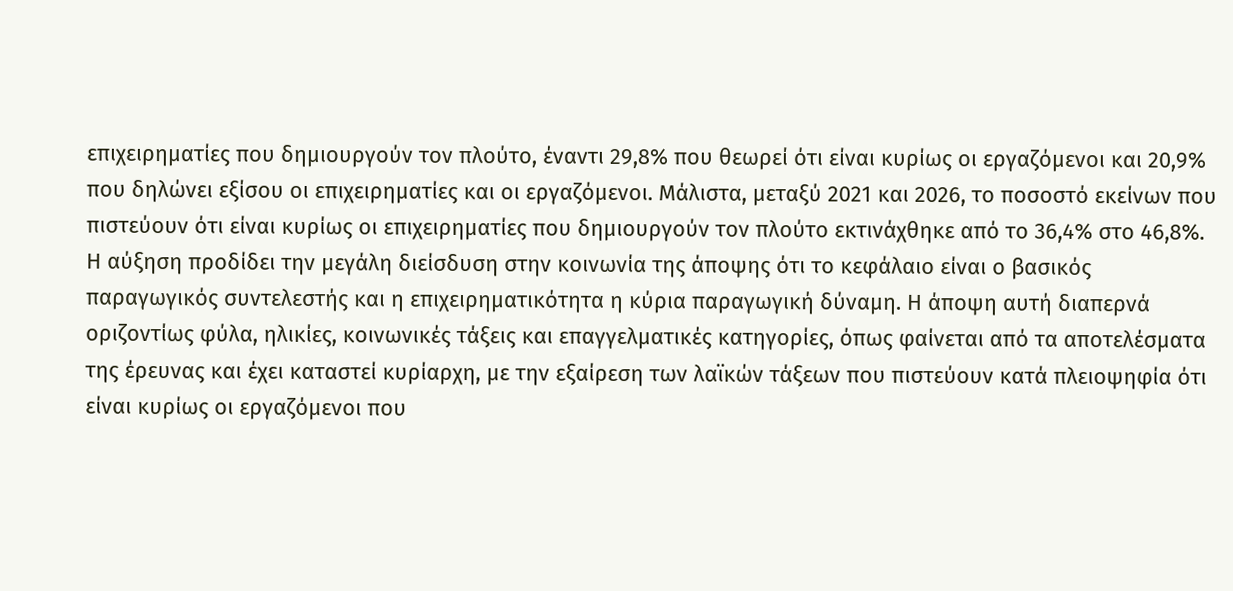επιχειρηματίες που δημιουργούν τον πλούτο, έναντι 29,8% που θεωρεί ότι είναι κυρίως οι εργαζόμενοι και 20,9% που δηλώνει εξίσου οι επιχειρηματίες και οι εργαζόμενοι. Μάλιστα, μεταξύ 2021 και 2026, το ποσοστό εκείνων που πιστεύουν ότι είναι κυρίως οι επιχειρηματίες που δημιουργούν τον πλούτο εκτινάχθηκε από το 36,4% στο 46,8%. Η αύξηση προδίδει την μεγάλη διείσδυση στην κοινωνία της άποψης ότι το κεφάλαιο είναι ο βασικός παραγωγικός συντελεστής και η επιχειρηματικότητα η κύρια παραγωγική δύναμη. Η άποψη αυτή διαπερνά οριζοντίως φύλα, ηλικίες, κοινωνικές τάξεις και επαγγελματικές κατηγορίες, όπως φαίνεται από τα αποτελέσματα της έρευνας και έχει καταστεί κυρίαρχη, με την εξαίρεση των λαϊκών τάξεων που πιστεύουν κατά πλειοψηφία ότι είναι κυρίως οι εργαζόμενοι που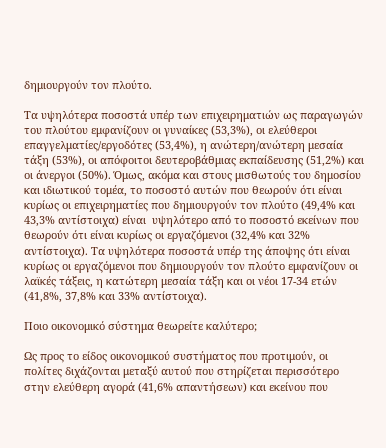δημιουργούν τον πλούτο.

Τα υψηλότερα ποσοστά υπέρ των επιχειρηματιών ως παραγωγών του πλούτου εμφανίζουν οι γυναίκες (53,3%), οι ελεύθεροι επαγγελματίες/εργοδότες (53,4%), η ανώτερη/ανώτερη μεσαία τάξη (53%), οι απόφοιτοι δευτεροβάθμιας εκπαίδευσης (51,2%) και οι άνεργοι (50%). Όμως, ακόμα και στους μισθωτούς του δημοσίου και ιδιωτικού τομέα, το ποσοστό αυτών που θεωρούν ότι είναι κυρίως οι επιχειρηματίες που δημιουργούν τον πλούτο (49,4% και 43,3% αντίστοιχα) είναι  υψηλότερο από το ποσοστό εκείνων που θεωρούν ότι είναι κυρίως οι εργαζόμενοι (32,4% και 32% αντίστοιχα). Τα υψηλότερα ποσοστά υπέρ της άποψης ότι είναι κυρίως οι εργαζόμενοι που δημιουργούν τον πλούτο εμφανίζουν οι λαϊκές τάξεις, η κατώτερη μεσαία τάξη και οι νέοι 17-34 ετών (41,8%, 37,8% και 33% αντίστοιχα).

Ποιο οικονομικό σύστημα θεωρείτε καλύτερο;

Ως προς το είδος οικονομικού συστήματος που προτιμούν, οι πολίτες διχάζονται μεταξύ αυτού που στηρίζεται περισσότερο στην ελεύθερη αγορά (41,6% απαντήσεων) και εκείνου που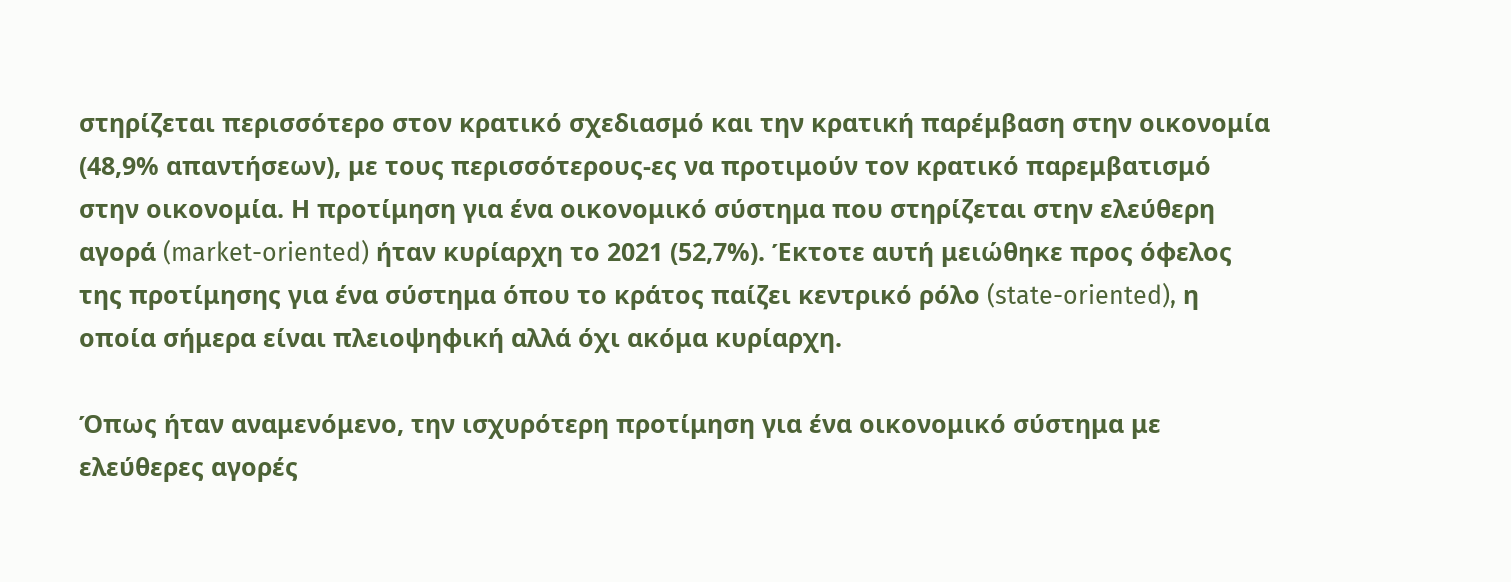στηρίζεται περισσότερο στον κρατικό σχεδιασμό και την κρατική παρέμβαση στην οικονομία (48,9% απαντήσεων), με τους περισσότερους-ες να προτιμούν τον κρατικό παρεμβατισμό στην οικονομία. Η προτίμηση για ένα οικονομικό σύστημα που στηρίζεται στην ελεύθερη αγορά (market-oriented) ήταν κυρίαρχη το 2021 (52,7%). Έκτοτε αυτή μειώθηκε προς όφελος της προτίμησης για ένα σύστημα όπου το κράτος παίζει κεντρικό ρόλο (state-oriented), η οποία σήμερα είναι πλειοψηφική αλλά όχι ακόμα κυρίαρχη.

Όπως ήταν αναμενόμενο, την ισχυρότερη προτίμηση για ένα οικονομικό σύστημα με ελεύθερες αγορές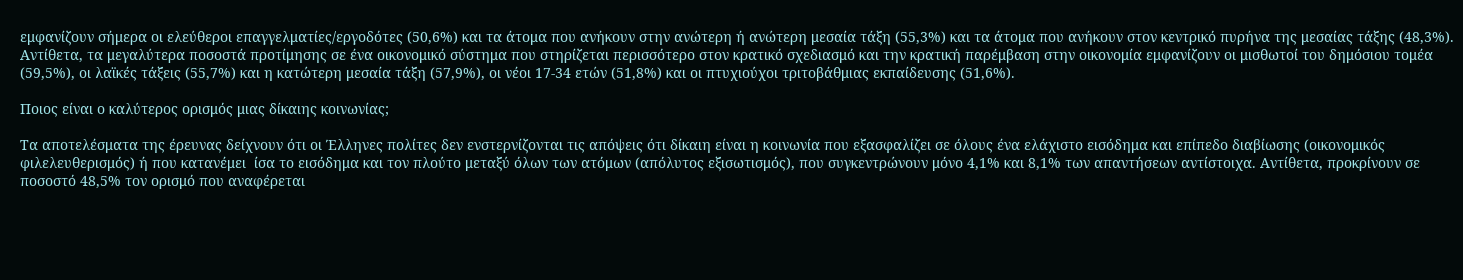εμφανίζουν σήμερα οι ελεύθεροι επαγγελματίες/εργοδότες (50,6%) και τα άτομα που ανήκουν στην ανώτερη ή ανώτερη μεσαία τάξη (55,3%) και τα άτομα που ανήκουν στον κεντρικό πυρήνα της μεσαίας τάξης (48,3%). Αντίθετα, τα μεγαλύτερα ποσοστά προτίμησης σε ένα οικονομικό σύστημα που στηρίζεται περισσότερο στον κρατικό σχεδιασμό και την κρατική παρέμβαση στην οικονομία εμφανίζουν οι μισθωτοί του δημόσιου τομέα (59,5%), οι λαϊκές τάξεις (55,7%) και η κατώτερη μεσαία τάξη (57,9%), οι νέοι 17-34 ετών (51,8%) και οι πτυχιούχοι τριτοβάθμιας εκπαίδευσης (51,6%).

Ποιος είναι ο καλύτερος ορισμός μιας δίκαιης κοινωνίας;

Τα αποτελέσματα της έρευνας δείχνουν ότι οι Έλληνες πολίτες δεν ενστερνίζονται τις απόψεις ότι δίκαιη είναι η κοινωνία που εξασφαλίζει σε όλους ένα ελάχιστο εισόδημα και επίπεδο διαβίωσης (οικονομικός φιλελευθερισμός) ή που κατανέμει  ίσα το εισόδημα και τον πλούτο μεταξύ όλων των ατόμων (απόλυτος εξισωτισμός), που συγκεντρώνουν μόνο 4,1% και 8,1% των απαντήσεων αντίστοιχα. Αντίθετα, προκρίνουν σε ποσοστό 48,5% τον ορισμό που αναφέρεται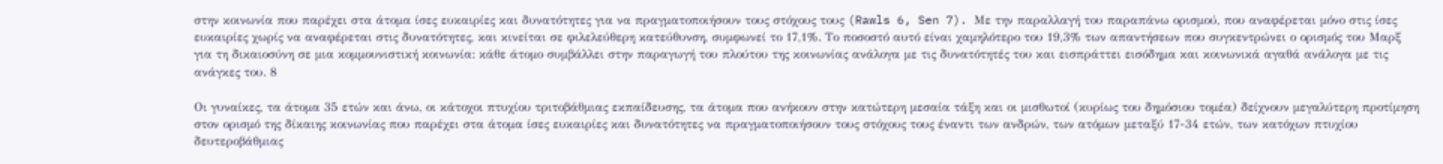στην κοινωνία που παρέχει στα άτομα ίσες ευκαιρίες και δυνατότητες για να πραγματοποιήσουν τους στόχους τους (Rawls 6, Sen 7). Με την παραλλαγή του παραπάνω ορισμού, που αναφέρεται μόνο στις ίσες ευκαιρίες χωρίς να αναφέρεται στις δυνατότητες, και κινείται σε φιλελεύθερη κατεύθυνση, συμφωνεί το 17,1%. Το ποσοστό αυτό είναι χαμηλότερο του 19,3% των απαντήσεων που συγκεντρώνει ο ορισμός του Μαρξ για τη δικαιοσύνη σε μια κομμουνιστική κοινωνία: κάθε άτομο συμβάλλει στην παραγωγή του πλούτου της κοινωνίας ανάλογα με τις δυνατότητές του και εισπράττει εισόδημα και κοινωνικά αγαθά ανάλογα με τις ανάγκες του. 8

Οι γυναίκες, τα άτομα 35 ετών και άνω, οι κάτοχοι πτυχίου τριτοβάθμιας εκπαίδευσης, τα άτομα που ανήκουν στην κατώτερη μεσαία τάξη και οι μισθωτοί (κυρίως του δημόσιου τομέα) δείχνουν μεγαλύτερη προτίμηση στον ορισμό της δίκαιης κοινωνίας που παρέχει στα άτομα ίσες ευκαιρίες και δυνατότητες να πραγματοποιήσουν τους στόχους τους έναντι των ανδρών, των ατόμων μεταξύ 17-34 ετών, των κατόχων πτυχίου δευτεροβάθμιας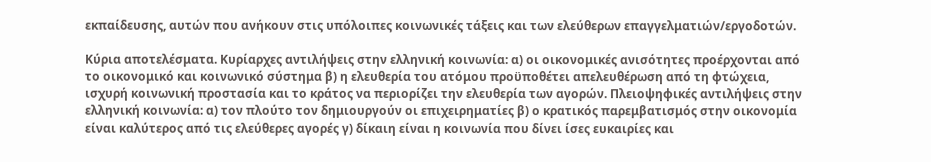εκπαίδευσης, αυτών που ανήκουν στις υπόλοιπες κοινωνικές τάξεις και των ελεύθερων επαγγελματιών/εργοδοτών.

Κύρια αποτελέσματα. Κυρίαρχες αντιλήψεις στην ελληνική κοινωνία: α) οι οικονομικές ανισότητες προέρχονται από το οικονομικό και κοινωνικό σύστημα β) η ελευθερία του ατόμου προϋποθέτει απελευθέρωση από τη φτώχεια, ισχυρή κοινωνική προστασία και το κράτος να περιορίζει την ελευθερία των αγορών. Πλειοψηφικές αντιλήψεις στην ελληνική κοινωνία: α) τον πλούτο τον δημιουργούν οι επιχειρηματίες β) ο κρατικός παρεμβατισμός στην οικονομία είναι καλύτερος από τις ελεύθερες αγορές γ) δίκαιη είναι η κοινωνία που δίνει ίσες ευκαιρίες και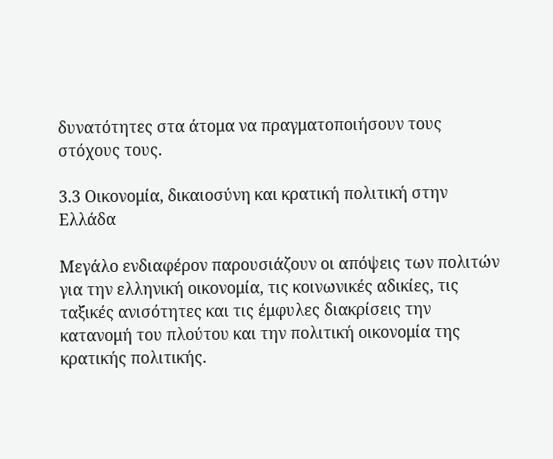δυνατότητες στα άτομα να πραγματοποιήσουν τους στόχους τους.

3.3 Οικονομία, δικαιοσύνη και κρατική πολιτική στην Ελλάδα

Μεγάλο ενδιαφέρον παρουσιάζουν οι απόψεις των πολιτών για την ελληνική οικονομία, τις κοινωνικές αδικίες, τις ταξικές ανισότητες και τις έμφυλες διακρίσεις την κατανομή του πλούτου και την πολιτική οικονομία της κρατικής πολιτικής.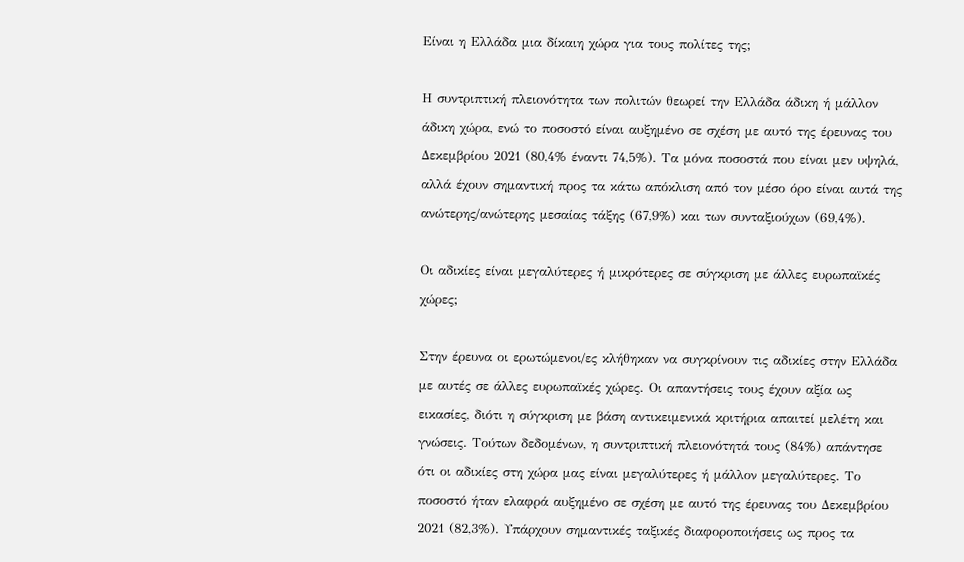Είναι η Ελλάδα μια δίκαιη χώρα για τους πολίτες της;

Η συντριπτική πλειονότητα των πολιτών θεωρεί την Ελλάδα άδικη ή μάλλον άδικη χώρα, ενώ το ποσοστό είναι αυξημένο σε σχέση με αυτό της έρευνας του Δεκεμβρίου 2021 (80,4% έναντι 74,5%). Τα μόνα ποσοστά που είναι μεν υψηλά, αλλά έχουν σημαντική προς τα κάτω απόκλιση από τον μέσο όρο είναι αυτά της ανώτερης/ανώτερης μεσαίας τάξης (67,9%) και των συνταξιούχων (69,4%).

Οι αδικίες είναι μεγαλύτερες ή μικρότερες σε σύγκριση με άλλες ευρωπαϊκές χώρες;

Στην έρευνα οι ερωτώμενοι/ες κλήθηκαν να συγκρίνουν τις αδικίες στην Ελλάδα με αυτές σε άλλες ευρωπαϊκές χώρες. Οι απαντήσεις τους έχουν αξία ως εικασίες, διότι η σύγκριση με βάση αντικειμενικά κριτήρια απαιτεί μελέτη και γνώσεις. Τούτων δεδομένων, η συντριπτική πλειονότητά τους (84%) απάντησε ότι οι αδικίες στη χώρα μας είναι μεγαλύτερες ή μάλλον μεγαλύτερες. Το ποσοστό ήταν ελαφρά αυξημένο σε σχέση με αυτό της έρευνας του Δεκεμβρίου 2021 (82,3%). Υπάρχουν σημαντικές ταξικές διαφοροποιήσεις ως προς τα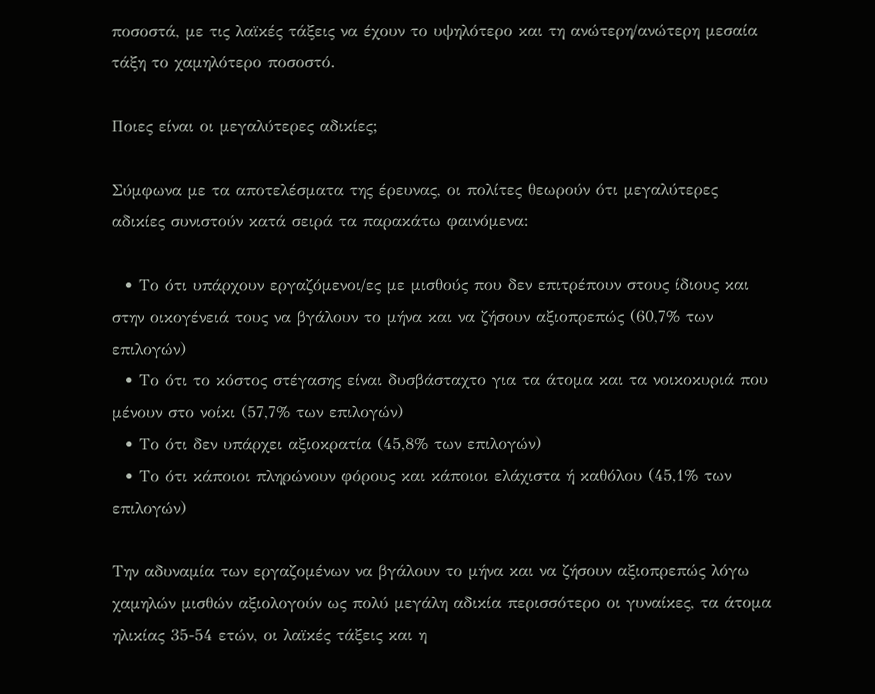ποσοστά, με τις λαϊκές τάξεις να έχουν το υψηλότερο και τη ανώτερη/ανώτερη μεσαία τάξη το χαμηλότερο ποσοστό.

Ποιες είναι οι μεγαλύτερες αδικίες;

Σύμφωνα με τα αποτελέσματα της έρευνας, οι πολίτες θεωρούν ότι μεγαλύτερες αδικίες συνιστούν κατά σειρά τα παρακάτω φαινόμενα:

  • Το ότι υπάρχουν εργαζόμενοι/ες με μισθούς που δεν επιτρέπουν στους ίδιους και στην οικογένειά τους να βγάλουν το μήνα και να ζήσουν αξιοπρεπώς (60,7% των επιλογών)
  • Το ότι το κόστος στέγασης είναι δυσβάσταχτο για τα άτομα και τα νοικοκυριά που μένουν στο νοίκι (57,7% των επιλογών)
  • Το ότι δεν υπάρχει αξιοκρατία (45,8% των επιλογών)
  • Το ότι κάποιοι πληρώνουν φόρους και κάποιοι ελάχιστα ή καθόλου (45,1% των επιλογών)

Την αδυναμία των εργαζομένων να βγάλουν το μήνα και να ζήσουν αξιοπρεπώς λόγω χαμηλών μισθών αξιολογούν ως πολύ μεγάλη αδικία περισσότερο οι γυναίκες, τα άτομα ηλικίας 35-54 ετών, οι λαϊκές τάξεις και η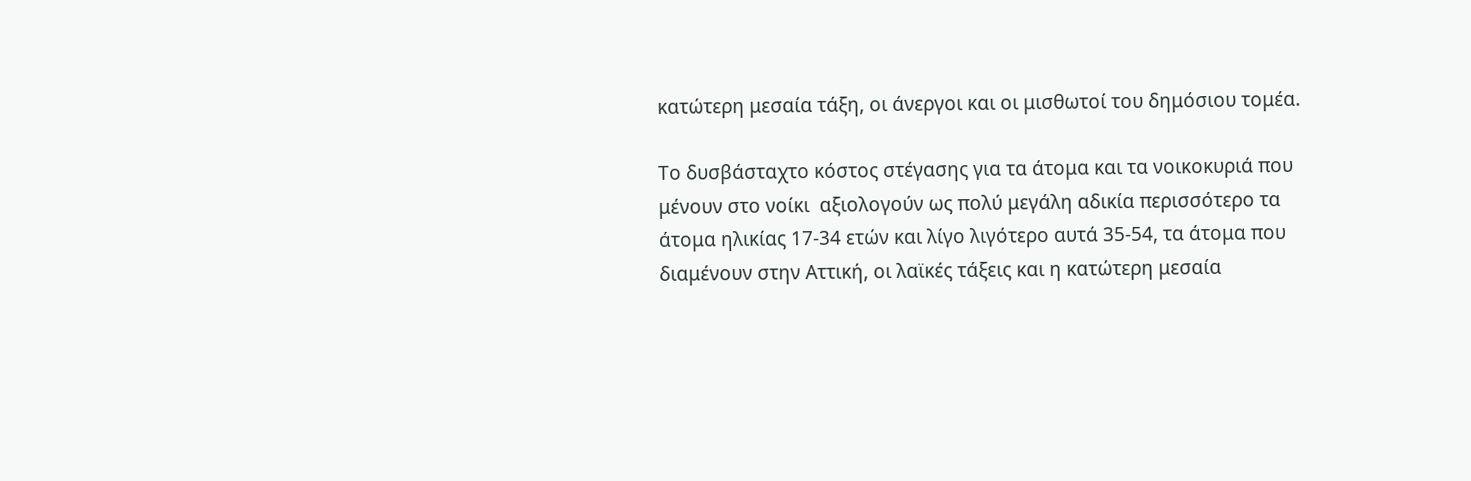κατώτερη μεσαία τάξη, οι άνεργοι και οι μισθωτοί του δημόσιου τομέα.

Το δυσβάσταχτο κόστος στέγασης για τα άτομα και τα νοικοκυριά που μένουν στο νοίκι  αξιολογούν ως πολύ μεγάλη αδικία περισσότερο τα άτομα ηλικίας 17-34 ετών και λίγο λιγότερο αυτά 35-54, τα άτομα που διαμένουν στην Αττική, οι λαϊκές τάξεις και η κατώτερη μεσαία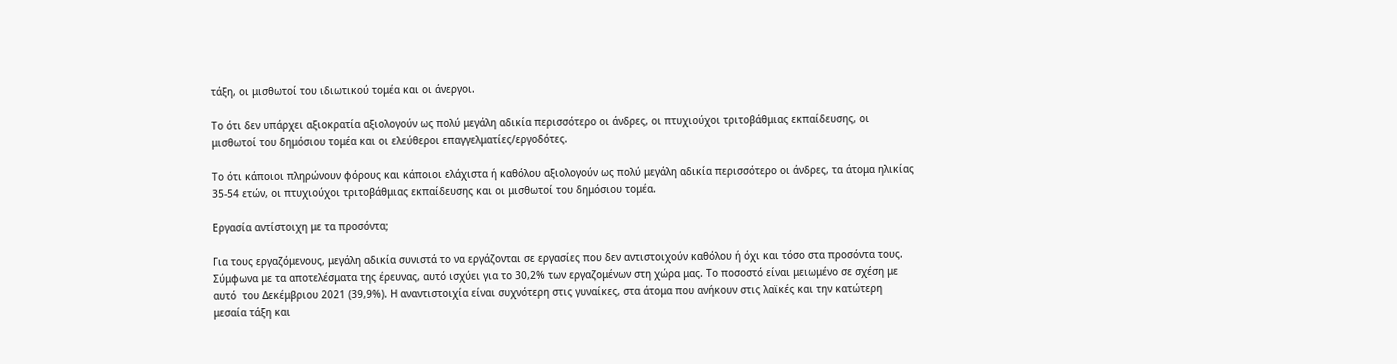τάξη, οι μισθωτοί του ιδιωτικού τομέα και οι άνεργοι.

Το ότι δεν υπάρχει αξιοκρατία αξιολογούν ως πολύ μεγάλη αδικία περισσότερο οι άνδρες, οι πτυχιούχοι τριτοβάθμιας εκπαίδευσης, οι μισθωτοί του δημόσιου τομέα και οι ελεύθεροι επαγγελματίες/εργοδότες.

Το ότι κάποιοι πληρώνουν φόρους και κάποιοι ελάχιστα ή καθόλου αξιολογούν ως πολύ μεγάλη αδικία περισσότερο οι άνδρες, τα άτομα ηλικίας 35-54 ετών, οι πτυχιούχοι τριτοβάθμιας εκπαίδευσης και οι μισθωτοί του δημόσιου τομέα.

Εργασία αντίστοιχη με τα προσόντα;

Για τους εργαζόμενους, μεγάλη αδικία συνιστά το να εργάζονται σε εργασίες που δεν αντιστοιχούν καθόλου ή όχι και τόσο στα προσόντα τους. Σύμφωνα με τα αποτελέσματα της έρευνας, αυτό ισχύει για το 30,2% των εργαζομένων στη χώρα μας. Το ποσοστό είναι μειωμένο σε σχέση με αυτό  του Δεκέμβριου 2021 (39,9%). Η αναντιστοιχία είναι συχνότερη στις γυναίκες, στα άτομα που ανήκουν στις λαϊκές και την κατώτερη μεσαία τάξη και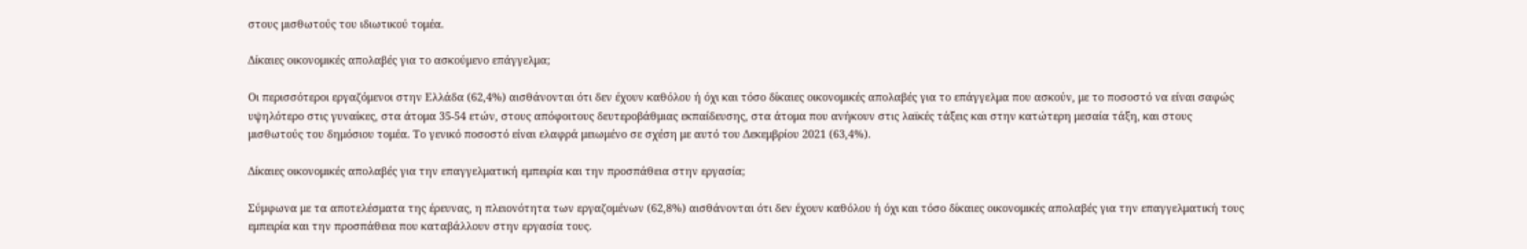στους μισθωτούς του ιδιωτικού τομέα.

Δίκαιες οικονομικές απολαβές για το ασκούμενο επάγγελμα;

Οι περισσότεροι εργαζόμενοι στην Ελλάδα (62,4%) αισθάνονται ότι δεν έχουν καθόλου ή όχι και τόσο δίκαιες οικονομικές απολαβές για το επάγγελμα που ασκούν, με το ποσοστό να είναι σαφώς υψηλότερο στις γυναίκες, στα άτομα 35-54 ετών, στους απόφοιτους δευτεροβάθμιας εκπαίδευσης, στα άτομα που ανήκουν στις λαϊκές τάξεις και στην κατώτερη μεσαία τάξη, και στους μισθωτούς του δημόσιου τομέα. Το γενικό ποσοστό είναι ελαφρά μειωμένο σε σχέση με αυτό του Δεκεμβρίου 2021 (63,4%).

Δίκαιες οικονομικές απολαβές για την επαγγελματική εμπειρία και την προσπάθεια στην εργασία;

Σύμφωνα με τα αποτελέσματα της έρευνας, η πλειονότητα των εργαζομένων (62,8%) αισθάνονται ότι δεν έχουν καθόλου ή όχι και τόσο δίκαιες οικονομικές απολαβές για την επαγγελματική τους εμπειρία και την προσπάθεια που καταβάλλουν στην εργασία τους.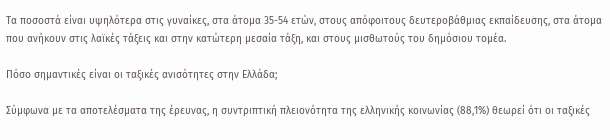Τα ποσοστά είναι υψηλότερα στις γυναίκες, στα άτομα 35-54 ετών, στους απόφοιτους δευτεροβάθμιας εκπαίδευσης, στα άτομα που ανήκουν στις λαϊκές τάξεις και στην κατώτερη μεσαία τάξη, και στους μισθωτούς του δημόσιου τομέα.

Πόσο σημαντικές είναι οι ταξικές ανισότητες στην Ελλάδα;

Σύμφωνα με τα αποτελέσματα της έρευνας, η συντριπτική πλειονότητα της ελληνικής κοινωνίας (88,1%) θεωρεί ότι οι ταξικές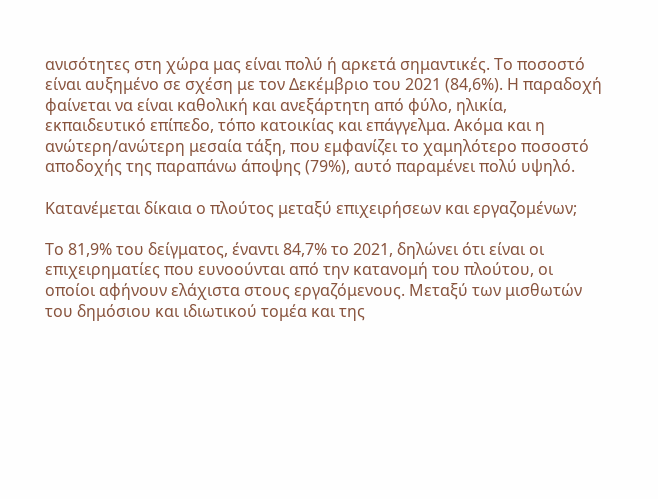ανισότητες στη χώρα μας είναι πολύ ή αρκετά σημαντικές. Το ποσοστό είναι αυξημένο σε σχέση με τον Δεκέμβριο του 2021 (84,6%). Η παραδοχή φαίνεται να είναι καθολική και ανεξάρτητη από φύλο, ηλικία, εκπαιδευτικό επίπεδο, τόπο κατοικίας και επάγγελμα. Ακόμα και η ανώτερη/ανώτερη μεσαία τάξη, που εμφανίζει το χαμηλότερο ποσοστό αποδοχής της παραπάνω άποψης (79%), αυτό παραμένει πολύ υψηλό.

Κατανέμεται δίκαια ο πλούτος μεταξύ επιχειρήσεων και εργαζομένων;

Το 81,9% του δείγματος, έναντι 84,7% το 2021, δηλώνει ότι είναι οι επιχειρηματίες που ευνοούνται από την κατανομή του πλούτου, οι οποίοι αφήνουν ελάχιστα στους εργαζόμενους. Μεταξύ των μισθωτών του δημόσιου και ιδιωτικού τομέα και της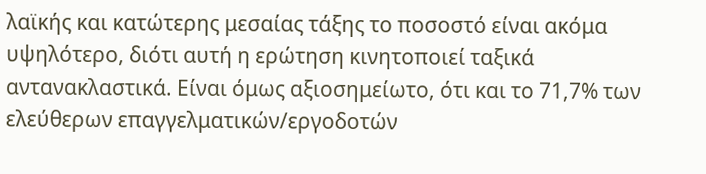λαϊκής και κατώτερης μεσαίας τάξης το ποσοστό είναι ακόμα υψηλότερο, διότι αυτή η ερώτηση κινητοποιεί ταξικά αντανακλαστικά. Είναι όμως αξιοσημείωτο, ότι και το 71,7% των ελεύθερων επαγγελματικών/εργοδοτών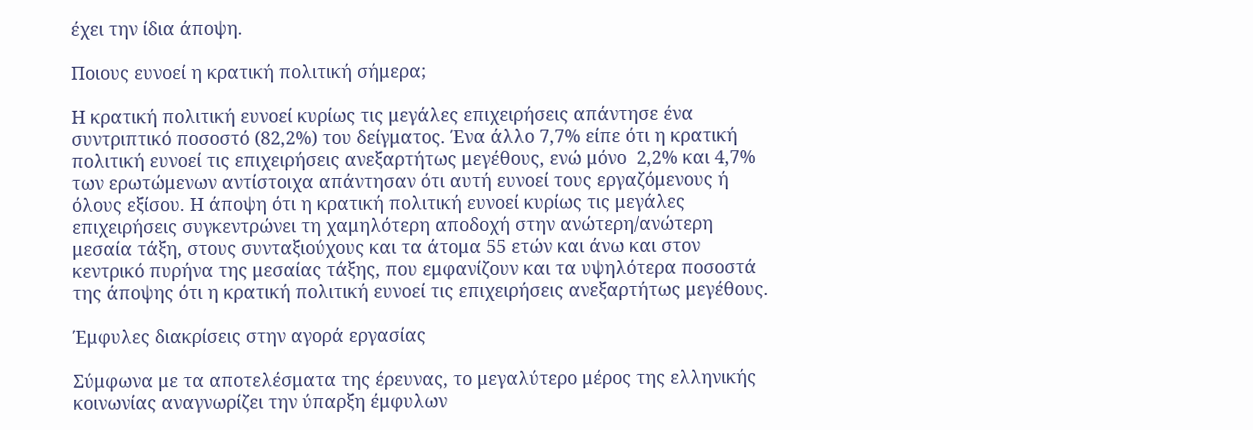έχει την ίδια άποψη.

Ποιους ευνοεί η κρατική πολιτική σήμερα;

Η κρατική πολιτική ευνοεί κυρίως τις μεγάλες επιχειρήσεις απάντησε ένα συντριπτικό ποσοστό (82,2%) του δείγματος. Ένα άλλο 7,7% είπε ότι η κρατική πολιτική ευνοεί τις επιχειρήσεις ανεξαρτήτως μεγέθους, ενώ μόνο  2,2% και 4,7% των ερωτώμενων αντίστοιχα απάντησαν ότι αυτή ευνοεί τους εργαζόμενους ή όλους εξίσου. Η άποψη ότι η κρατική πολιτική ευνοεί κυρίως τις μεγάλες επιχειρήσεις συγκεντρώνει τη χαμηλότερη αποδοχή στην ανώτερη/ανώτερη μεσαία τάξη, στους συνταξιούχους και τα άτομα 55 ετών και άνω και στον κεντρικό πυρήνα της μεσαίας τάξης, που εμφανίζουν και τα υψηλότερα ποσοστά της άποψης ότι η κρατική πολιτική ευνοεί τις επιχειρήσεις ανεξαρτήτως μεγέθους.

Έμφυλες διακρίσεις στην αγορά εργασίας

Σύμφωνα με τα αποτελέσματα της έρευνας, το μεγαλύτερο μέρος της ελληνικής κοινωνίας αναγνωρίζει την ύπαρξη έμφυλων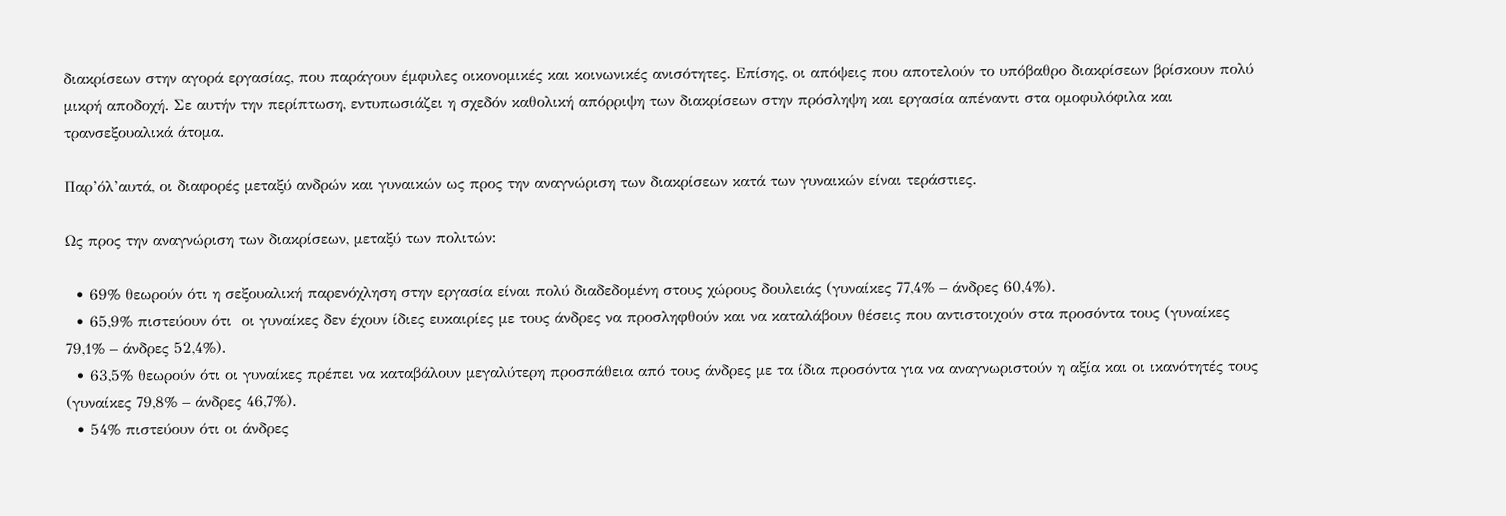διακρίσεων στην αγορά εργασίας, που παράγουν έμφυλες οικονομικές και κοινωνικές ανισότητες. Επίσης, οι απόψεις που αποτελούν το υπόβαθρο διακρίσεων βρίσκουν πολύ μικρή αποδοχή. Σε αυτήν την περίπτωση, εντυπωσιάζει η σχεδόν καθολική απόρριψη των διακρίσεων στην πρόσληψη και εργασία απέναντι στα ομοφυλόφιλα και τρανσεξουαλικά άτομα.

Παρ’όλ’αυτά, οι διαφορές μεταξύ ανδρών και γυναικών ως προς την αναγνώριση των διακρίσεων κατά των γυναικών είναι τεράστιες.

Ως προς την αναγνώριση των διακρίσεων, μεταξύ των πολιτών:

  • 69% θεωρούν ότι η σεξουαλική παρενόχληση στην εργασία είναι πολύ διαδεδομένη στους χώρους δουλειάς (γυναίκες 77,4% – άνδρες 60,4%).
  • 65,9% πιστεύουν ότι  οι γυναίκες δεν έχουν ίδιες ευκαιρίες με τους άνδρες να προσληφθούν και να καταλάβουν θέσεις που αντιστοιχούν στα προσόντα τους (γυναίκες 79,1% – άνδρες 52,4%).
  • 63,5% θεωρούν ότι οι γυναίκες πρέπει να καταβάλουν μεγαλύτερη προσπάθεια από τους άνδρες με τα ίδια προσόντα για να αναγνωριστούν η αξία και οι ικανότητές τους (γυναίκες 79,8% – άνδρες 46,7%).
  • 54% πιστεύουν ότι οι άνδρες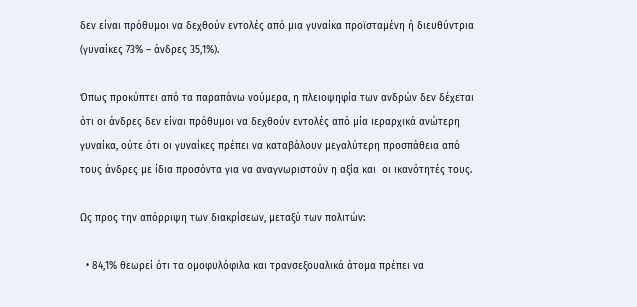δεν είναι πρόθυμοι να δεχθούν εντολές από μια γυναίκα προϊσταμένη ή διευθύντρια (γυναίκες 73% – άνδρες 35,1%).

Όπως προκύπτει από τα παραπάνω νούμερα, η πλειοψηφία των ανδρών δεν δέχεται ότι οι άνδρες δεν είναι πρόθυμοι να δεχθούν εντολές από μία ιεραρχικά ανώτερη γυναίκα, ούτε ότι οι γυναίκες πρέπει να καταβάλουν μεγαλύτερη προσπάθεια από τους άνδρες με ίδια προσόντα για να αναγνωριστούν η αξία και  οι ικανότητές τους.

Ως προς την απόρριψη των διακρίσεων, μεταξύ των πολιτών:

  • 84,1% θεωρεί ότι τα ομοφυλόφιλα και τρανσεξουαλικά άτομα πρέπει να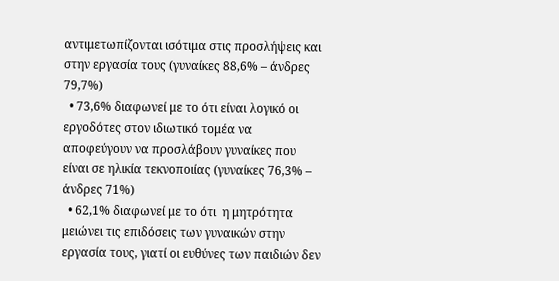αντιμετωπίζονται ισότιμα στις προσλήψεις και στην εργασία τους (γυναίκες 88,6% – άνδρες 79,7%)
  • 73,6% διαφωνεί με το ότι είναι λογικό οι εργοδότες στον ιδιωτικό τομέα να αποφεύγουν να προσλάβουν γυναίκες που είναι σε ηλικία τεκνοποιίας (γυναίκες 76,3% – άνδρες 71%)
  • 62,1% διαφωνεί με το ότι  η μητρότητα μειώνει τις επιδόσεις των γυναικών στην εργασία τους, γιατί οι ευθύνες των παιδιών δεν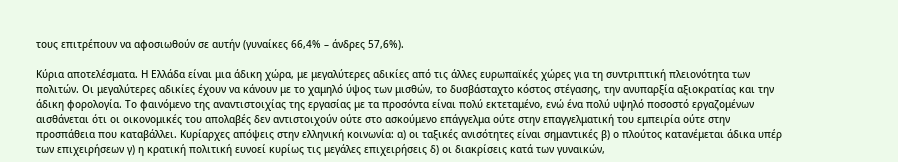τους επιτρέπουν να αφοσιωθούν σε αυτήν (γυναίκες 66,4% – άνδρες 57,6%).

Κύρια αποτελέσματα. Η Ελλάδα είναι μια άδικη χώρα, με μεγαλύτερες αδικίες από τις άλλες ευρωπαϊκές χώρες για τη συντριπτική πλειονότητα των πολιτών. Οι μεγαλύτερες αδικίες έχουν να κάνουν με το χαμηλό ύψος των μισθών, το δυσβάσταχτο κόστος στέγασης, την ανυπαρξία αξιοκρατίας και την άδικη φορολογία. Το φαινόμενο της αναντιστοιχίας της εργασίας με τα προσόντα είναι πολύ εκτεταμένο, ενώ ένα πολύ υψηλό ποσοστό εργαζομένων αισθάνεται ότι οι οικονομικές του απολαβές δεν αντιστοιχούν ούτε στο ασκούμενο επάγγελμα ούτε στην επαγγελματική του εμπειρία ούτε στην προσπάθεια που καταβάλλει. Κυρίαρχες απόψεις στην ελληνική κοινωνία: α) οι ταξικές ανισότητες είναι σημαντικές β) ο πλούτος κατανέμεται άδικα υπέρ των επιχειρήσεων γ) η κρατική πολιτική ευνοεί κυρίως τις μεγάλες επιχειρήσεις δ) οι διακρίσεις κατά των γυναικών,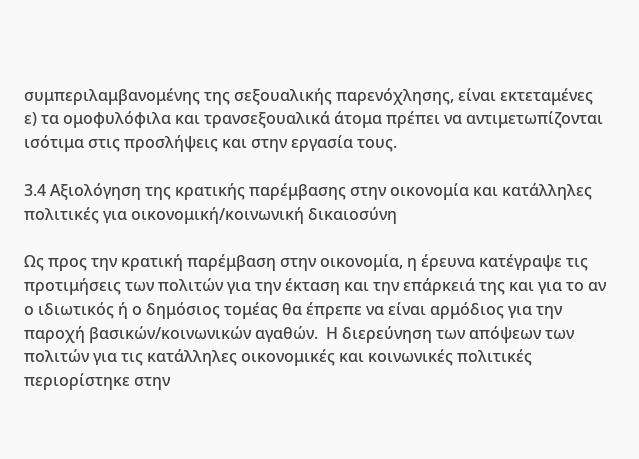συμπεριλαμβανομένης της σεξουαλικής παρενόχλησης, είναι εκτεταμένες ε) τα ομοφυλόφιλα και τρανσεξουαλικά άτομα πρέπει να αντιμετωπίζονται ισότιμα στις προσλήψεις και στην εργασία τους.

3.4 Αξιολόγηση της κρατικής παρέμβασης στην οικονομία και κατάλληλες πολιτικές για οικονομική/κοινωνική δικαιοσύνη

Ως προς την κρατική παρέμβαση στην οικονομία, η έρευνα κατέγραψε τις προτιμήσεις των πολιτών για την έκταση και την επάρκειά της και για το αν ο ιδιωτικός ή ο δημόσιος τομέας θα έπρεπε να είναι αρμόδιος για την παροχή βασικών/κοινωνικών αγαθών.  Η διερεύνηση των απόψεων των πολιτών για τις κατάλληλες οικονομικές και κοινωνικές πολιτικές περιορίστηκε στην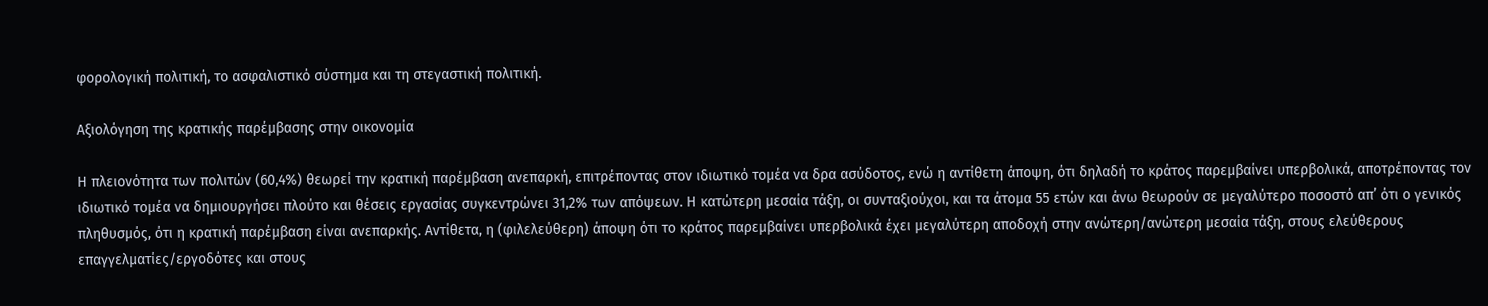φορολογική πολιτική, το ασφαλιστικό σύστημα και τη στεγαστική πολιτική.

Αξιολόγηση της κρατικής παρέμβασης στην οικονομία

Η πλειονότητα των πολιτών (60,4%) θεωρεί την κρατική παρέμβαση ανεπαρκή, επιτρέποντας στον ιδιωτικό τομέα να δρα ασύδοτος, ενώ η αντίθετη άποψη, ότι δηλαδή το κράτος παρεμβαίνει υπερβολικά, αποτρέποντας τον ιδιωτικό τομέα να δημιουργήσει πλούτο και θέσεις εργασίας συγκεντρώνει 31,2% των απόψεων. Η κατώτερη μεσαία τάξη, οι συνταξιούχοι, και τα άτομα 55 ετών και άνω θεωρούν σε μεγαλύτερο ποσοστό απ’ ότι ο γενικός πληθυσμός, ότι η κρατική παρέμβαση είναι ανεπαρκής. Αντίθετα, η (φιλελεύθερη) άποψη ότι το κράτος παρεμβαίνει υπερβολικά έχει μεγαλύτερη αποδοχή στην ανώτερη/ανώτερη μεσαία τάξη, στους ελεύθερους επαγγελματίες/εργοδότες και στους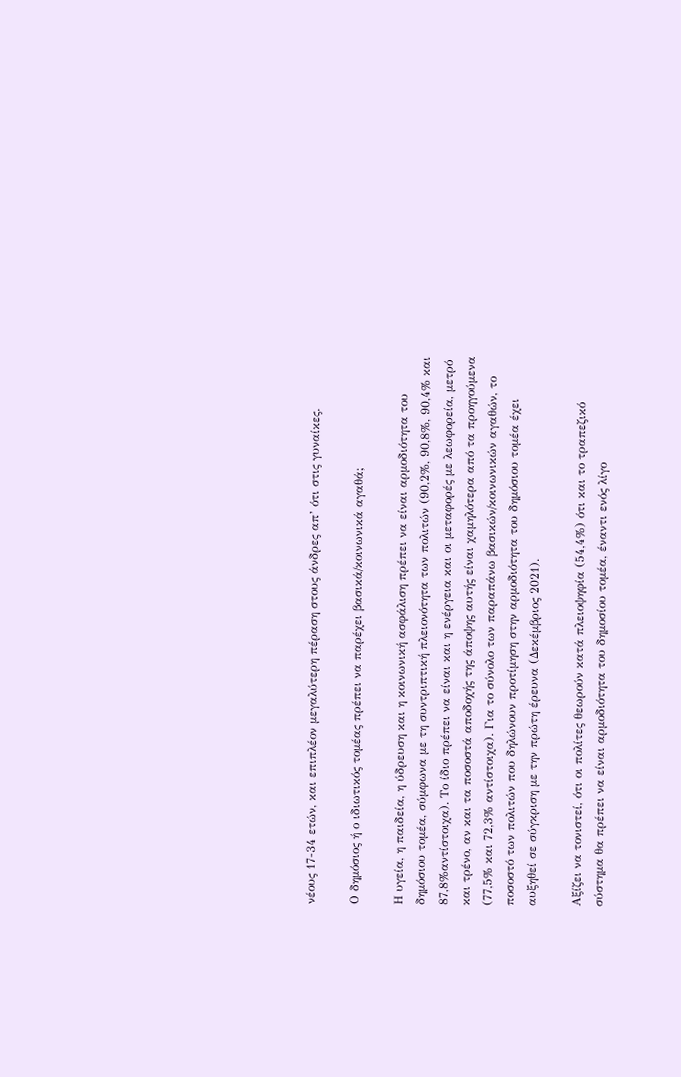νέους 17-34 ετών, και επιπλέον μεγαλύτερη πέραση στους άνδρες απ’ ότι στις γυναίκες.

Ο δημόσιος ή ο ιδιωτικός τομέας πρέπει να παρέχει βασικά/κοινωνικά αγαθά;

Η υγεία, η παιδεία, η ύδρευση και η κοινωνική ασφάλιση πρέπει να είναι αρμοδιότητα του δημόσιου τομέα, σύμφωνα με τη συντριπτική πλειονότητα των πολιτών (90,2%, 90,8%, 90,4% και 87,8%αντίστοιχα). Το ίδιο πρέπει να είναι και η ενέργεια και οι μεταφορές με λεωφορεία, μετρό και τρένο, αν και τα ποσοστά αποδοχής της άποψης αυτής είναι χαμηλότερα από τα προηγούμενα (77,5% και 72,3% αντίστοιχα). Για το σύνολο των παραπάνω βασικών/κοινωνικών αγαθών, το ποσοστό των πολιτών που δηλώνουν προτίμηση στην αρμοδιότητα του δημόσιου τομέα έχει αυξηθεί σε σύγκριση με την πρώτη έρευνα (Δεκέμβριος 2021).

Αξίζει να τονιστεί, ότι οι πολίτες θεωρούν κατά πλειοψηφία (54,4%) ότι και το τραπεζικό σύστημα θα πρέπει να είναι αρμοδιότητα του δημοσίου τομέα, έναντι ενός λίγο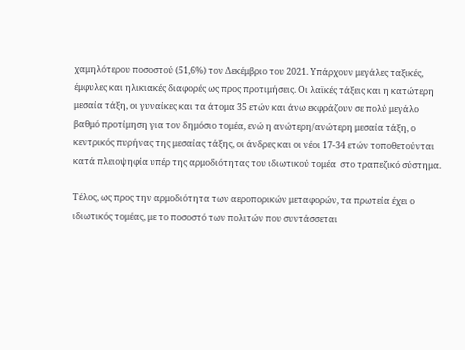χαμηλότερου ποσοστού (51,6%) τον Δεκέμβριο του 2021. Υπάρχουν μεγάλες ταξικές, έμφυλες και ηλικιακές διαφορές ως προς προτιμήσεις. Οι λαϊκές τάξεις και η κατώτερη μεσαία τάξη, οι γυναίκες και τα άτομα 35 ετών και άνω εκφράζουν σε πολύ μεγάλο βαθμό προτίμηση για τον δημόσιο τομέα, ενώ η ανώτερη/ανώτερη μεσαία τάξη, ο κεντρικός πυρήνας της μεσαίας τάξης, οι άνδρες και οι νέοι 17-34 ετών τοποθετούνται κατά πλειοψηφία υπέρ της αρμοδιότητας του ιδιωτικού τομέα  στο τραπεζικό σύστημα.

Τέλος, ως προς την αρμοδιότητα των αεροπορικών μεταφορών, τα πρωτεία έχει ο ιδιωτικός τομέας, με το ποσοστό των πολιτών που συντάσσεται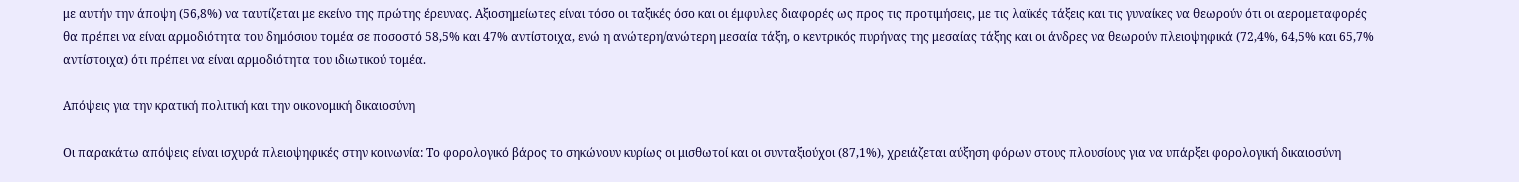με αυτήν την άποψη (56,8%) να ταυτίζεται με εκείνο της πρώτης έρευνας. Αξιοσημείωτες είναι τόσο οι ταξικές όσο και οι έμφυλες διαφορές ως προς τις προτιμήσεις, με τις λαϊκές τάξεις και τις γυναίκες να θεωρούν ότι οι αερομεταφορές θα πρέπει να είναι αρμοδιότητα του δημόσιου τομέα σε ποσοστό 58,5% και 47% αντίστοιχα, ενώ η ανώτερη/ανώτερη μεσαία τάξη, ο κεντρικός πυρήνας της μεσαίας τάξης και οι άνδρες να θεωρούν πλειοψηφικά (72,4%, 64,5% και 65,7% αντίστοιχα) ότι πρέπει να είναι αρμοδιότητα του ιδιωτικού τομέα.

Απόψεις για την κρατική πολιτική και την οικονομική δικαιοσύνη

Οι παρακάτω απόψεις είναι ισχυρά πλειοψηφικές στην κοινωνία: Το φορολογικό βάρος το σηκώνουν κυρίως οι μισθωτοί και οι συνταξιούχοι (87,1%), χρειάζεται αύξηση φόρων στους πλουσίους για να υπάρξει φορολογική δικαιοσύνη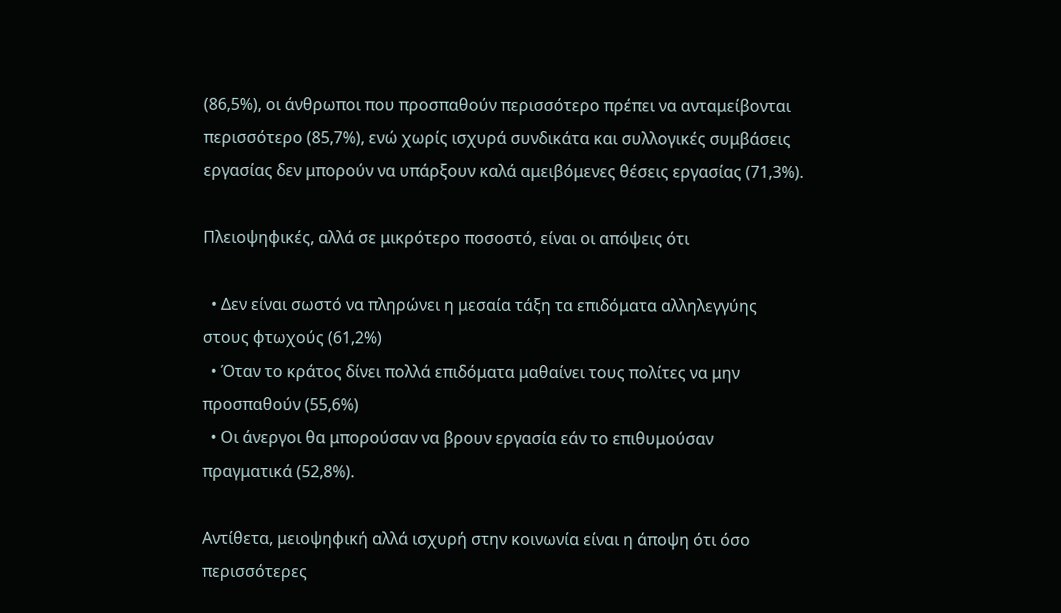(86,5%), οι άνθρωποι που προσπαθούν περισσότερο πρέπει να ανταμείβονται περισσότερο (85,7%), ενώ χωρίς ισχυρά συνδικάτα και συλλογικές συμβάσεις εργασίας δεν μπορούν να υπάρξουν καλά αμειβόμενες θέσεις εργασίας (71,3%).

Πλειοψηφικές, αλλά σε μικρότερο ποσοστό, είναι οι απόψεις ότι

  • Δεν είναι σωστό να πληρώνει η μεσαία τάξη τα επιδόματα αλληλεγγύης στους φτωχούς (61,2%)
  • Όταν το κράτος δίνει πολλά επιδόματα μαθαίνει τους πολίτες να μην προσπαθούν (55,6%)
  • Οι άνεργοι θα μπορούσαν να βρουν εργασία εάν το επιθυμούσαν πραγματικά (52,8%).

Αντίθετα, μειοψηφική αλλά ισχυρή στην κοινωνία είναι η άποψη ότι όσο περισσότερες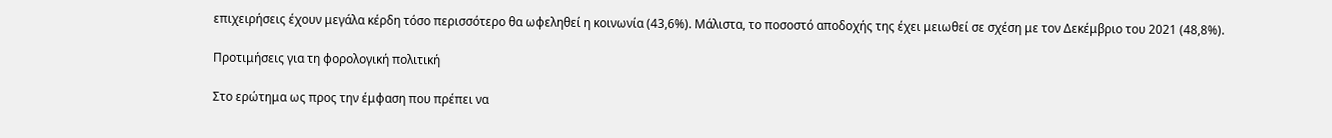επιχειρήσεις έχουν μεγάλα κέρδη τόσο περισσότερο θα ωφεληθεί η κοινωνία (43,6%). Μάλιστα, το ποσοστό αποδοχής της έχει μειωθεί σε σχέση με τον Δεκέμβριο του 2021 (48,8%).

Προτιμήσεις για τη φορολογική πολιτική

Στο ερώτημα ως προς την έμφαση που πρέπει να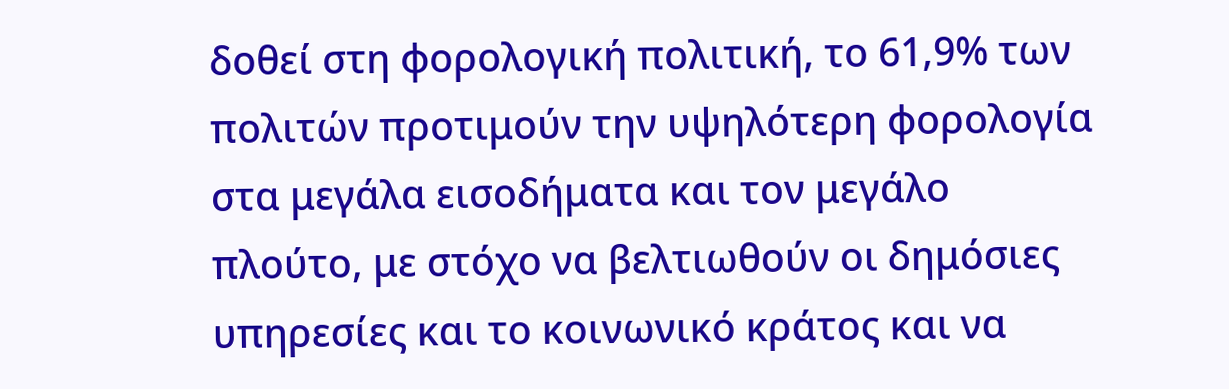δοθεί στη φορολογική πολιτική, το 61,9% των πολιτών προτιμούν την υψηλότερη φορολογία στα μεγάλα εισοδήματα και τον μεγάλο πλούτο, με στόχο να βελτιωθούν οι δημόσιες υπηρεσίες και το κοινωνικό κράτος και να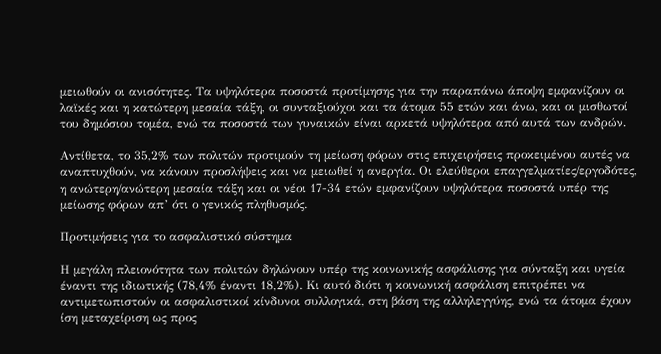μειωθούν οι ανισότητες. Τα υψηλότερα ποσοστά προτίμησης για την παραπάνω άποψη εμφανίζουν οι λαϊκές και η κατώτερη μεσαία τάξη, οι συνταξιούχοι και τα άτομα 55 ετών και άνω, και οι μισθωτοί του δημόσιου τομέα, ενώ τα ποσοστά των γυναικών είναι αρκετά υψηλότερα από αυτά των ανδρών.

Αντίθετα, το 35,2% των πολιτών προτιμούν τη μείωση φόρων στις επιχειρήσεις προκειμένου αυτές να αναπτυχθούν, να κάνουν προσλήψεις και να μειωθεί η ανεργία. Οι ελεύθεροι επαγγελματίες/εργοδότες, η ανώτερη/ανώτερη μεσαία τάξη και οι νέοι 17-34 ετών εμφανίζουν υψηλότερα ποσοστά υπέρ της μείωσης φόρων απ’ ότι ο γενικός πληθυσμός.

Προτιμήσεις για το ασφαλιστικό σύστημα

Η μεγάλη πλειονότητα των πολιτών δηλώνουν υπέρ της κοινωνικής ασφάλισης για σύνταξη και υγεία έναντι της ιδιωτικής (78,4% έναντι 18,2%). Κι αυτό διότι η κοινωνική ασφάλιση επιτρέπει να αντιμετωπιστούν οι ασφαλιστικοί κίνδυνοι συλλογικά, στη βάση της αλληλεγγύης, ενώ τα άτομα έχουν ίση μεταχείριση ως προς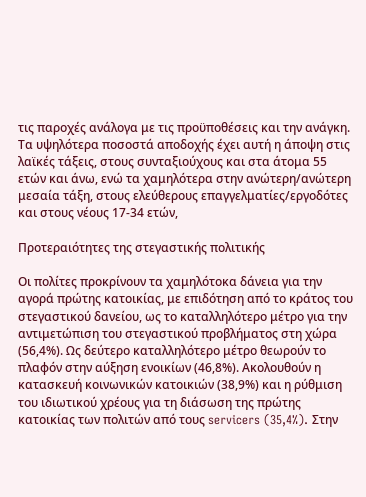τις παροχές ανάλογα με τις προϋποθέσεις και την ανάγκη. Τα υψηλότερα ποσοστά αποδοχής έχει αυτή η άποψη στις λαϊκές τάξεις, στους συνταξιούχους και στα άτομα 55 ετών και άνω, ενώ τα χαμηλότερα στην ανώτερη/ανώτερη μεσαία τάξη, στους ελεύθερους επαγγελματίες/εργοδότες και στους νέους 17-34 ετών,

Προτεραιότητες της στεγαστικής πολιτικής

Οι πολίτες προκρίνουν τα χαμηλότοκα δάνεια για την αγορά πρώτης κατοικίας, με επιδότηση από το κράτος του στεγαστικού δανείου, ως το καταλληλότερο μέτρο για την αντιμετώπιση του στεγαστικού προβλήματος στη χώρα (56,4%). Ως δεύτερο καταλληλότερο μέτρο θεωρούν το πλαφόν στην αύξηση ενοικίων (46,8%). Ακολουθούν η κατασκευή κοινωνικών κατοικιών (38,9%) και η ρύθμιση του ιδιωτικού χρέους για τη διάσωση της πρώτης κατοικίας των πολιτών από τους servicers (35,4%). Στην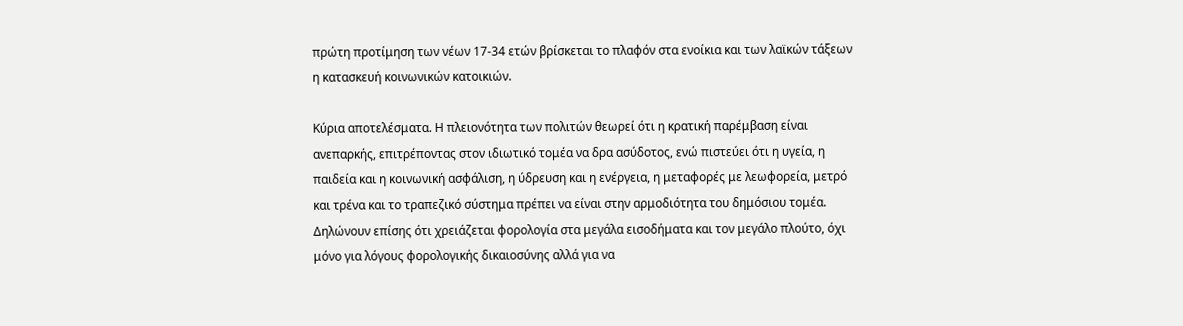πρώτη προτίμηση των νέων 17-34 ετών βρίσκεται το πλαφόν στα ενοίκια και των λαϊκών τάξεων η κατασκευή κοινωνικών κατοικιών.

Κύρια αποτελέσματα. Η πλειονότητα των πολιτών θεωρεί ότι η κρατική παρέμβαση είναι ανεπαρκής, επιτρέποντας στον ιδιωτικό τομέα να δρα ασύδοτος, ενώ πιστεύει ότι η υγεία, η παιδεία και η κοινωνική ασφάλιση, η ύδρευση και η ενέργεια, η μεταφορές με λεωφορεία, μετρό και τρένα και το τραπεζικό σύστημα πρέπει να είναι στην αρμοδιότητα του δημόσιου τομέα. Δηλώνουν επίσης ότι χρειάζεται φορολογία στα μεγάλα εισοδήματα και τον μεγάλο πλούτο, όχι μόνο για λόγους φορολογικής δικαιοσύνης αλλά για να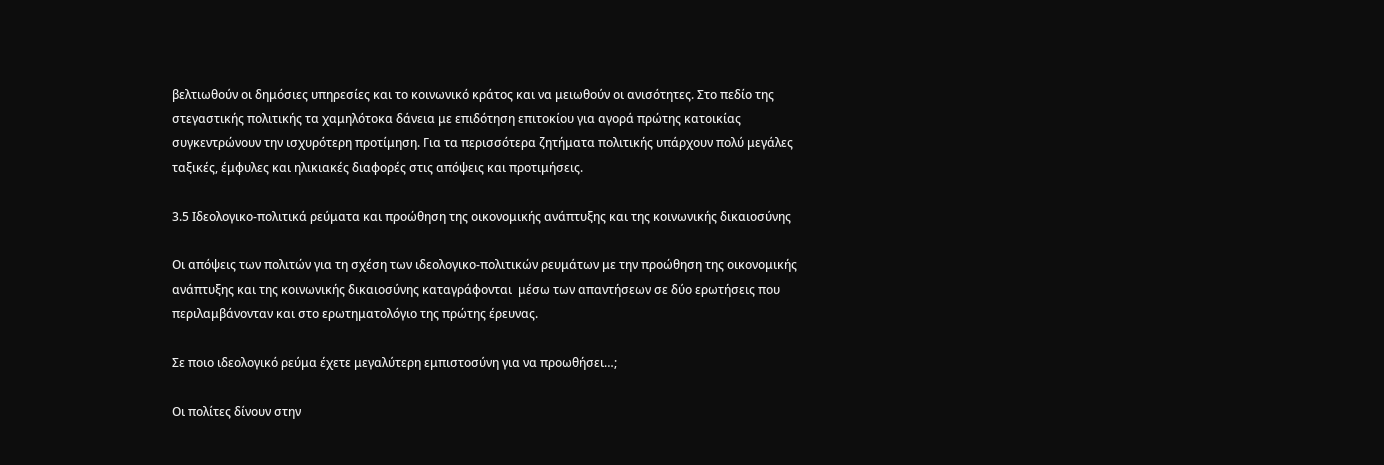βελτιωθούν οι δημόσιες υπηρεσίες και το κοινωνικό κράτος και να μειωθούν οι ανισότητες. Στο πεδίο της στεγαστικής πολιτικής τα χαμηλότοκα δάνεια με επιδότηση επιτοκίου για αγορά πρώτης κατοικίας συγκεντρώνουν την ισχυρότερη προτίμηση. Για τα περισσότερα ζητήματα πολιτικής υπάρχουν πολύ μεγάλες ταξικές, έμφυλες και ηλικιακές διαφορές στις απόψεις και προτιμήσεις.

3.5 Ιδεολογικο-πολιτικά ρεύματα και προώθηση της οικονομικής ανάπτυξης και της κοινωνικής δικαιοσύνης

Οι απόψεις των πολιτών για τη σχέση των ιδεολογικο-πολιτικών ρευμάτων με την προώθηση της οικονομικής ανάπτυξης και της κοινωνικής δικαιοσύνης καταγράφονται  μέσω των απαντήσεων σε δύο ερωτήσεις που περιλαμβάνονταν και στο ερωτηματολόγιο της πρώτης έρευνας.

Σε ποιο ιδεολογικό ρεύμα έχετε μεγαλύτερη εμπιστοσύνη για να προωθήσει…;

Οι πολίτες δίνουν στην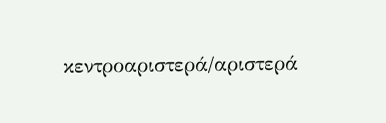κεντροαριστερά/αριστερά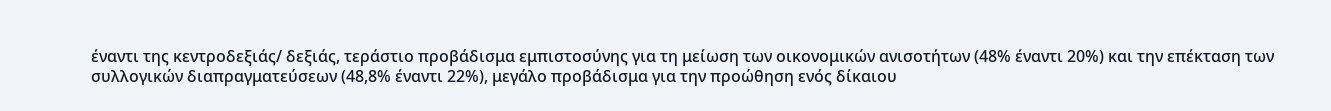έναντι της κεντροδεξιάς/ δεξιάς, τεράστιο προβάδισμα εμπιστοσύνης για τη μείωση των οικονομικών ανισοτήτων (48% έναντι 20%) και την επέκταση των συλλογικών διαπραγματεύσεων (48,8% έναντι 22%), μεγάλο προβάδισμα για την προώθηση ενός δίκαιου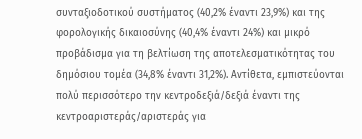συνταξιοδοτικού συστήματος (40,2% έναντι 23,9%) και της φορολογικής δικαιοσύνης (40,4% έναντι 24%) και μικρό προβάδισμα για τη βελτίωση της αποτελεσματικότητας του δημόσιου τομέα (34,8% έναντι 31,2%). Αντίθετα, εμπιστεύονται πολύ περισσότερο την κεντροδεξιά/δεξιά έναντι της κεντροαριστεράς/αριστεράς για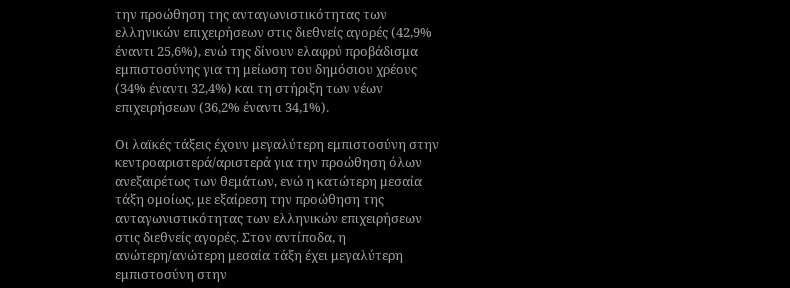την προώθηση της ανταγωνιστικότητας των ελληνικών επιχειρήσεων στις διεθνείς αγορές (42,9% έναντι 25,6%), ενώ της δίνουν ελαφρύ προβάδισμα εμπιστοσύνης για τη μείωση του δημόσιου χρέους (34% έναντι 32,4%) και τη στήριξη των νέων επιχειρήσεων (36,2% έναντι 34,1%).

Οι λαϊκές τάξεις έχουν μεγαλύτερη εμπιστοσύνη στην κεντροαριστερά/αριστερά για την προώθηση όλων ανεξαιρέτως των θεμάτων, ενώ η κατώτερη μεσαία τάξη ομοίως, με εξαίρεση την προώθηση της ανταγωνιστικότητας των ελληνικών επιχειρήσεων στις διεθνείς αγορές. Στον αντίποδα, η ανώτερη/ανώτερη μεσαία τάξη έχει μεγαλύτερη εμπιστοσύνη στην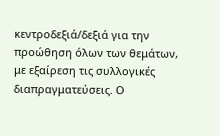κεντροδεξιά/δεξιά για την προώθηση όλων των θεμάτων, με εξαίρεση τις συλλογικές διαπραγματεύσεις. Ο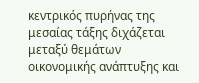κεντρικός πυρήνας της μεσαίας τάξης διχάζεται μεταξύ θεμάτων οικονομικής ανάπτυξης και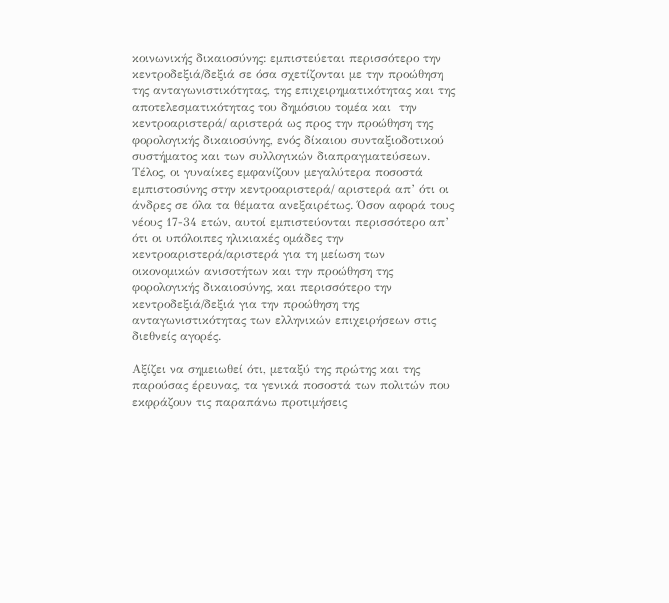κοινωνικής δικαιοσύνης: εμπιστεύεται περισσότερο την κεντροδεξιά/δεξιά σε όσα σχετίζονται με την προώθηση της ανταγωνιστικότητας, της επιχειρηματικότητας και της αποτελεσματικότητας του δημόσιου τομέα και  την κεντροαριστερά/ αριστερά ως προς την προώθηση της φορολογικής δικαιοσύνης, ενός δίκαιου συνταξιοδοτικού συστήματος και των συλλογικών διαπραγματεύσεων. Τέλος, οι γυναίκες εμφανίζουν μεγαλύτερα ποσοστά εμπιστοσύνης στην κεντροαριστερά/ αριστερά απ’ ότι οι άνδρες σε όλα τα θέματα ανεξαιρέτως. Όσον αφορά τους νέους 17-34 ετών, αυτοί εμπιστεύονται περισσότερο απ’ ότι οι υπόλοιπες ηλικιακές ομάδες την κεντροαριστερά/αριστερά για τη μείωση των οικονομικών ανισοτήτων και την προώθηση της φορολογικής δικαιοσύνης, και περισσότερο την κεντροδεξιά/δεξιά για την προώθηση της ανταγωνιστικότητας των ελληνικών επιχειρήσεων στις διεθνείς αγορές.

Αξίζει να σημειωθεί ότι, μεταξύ της πρώτης και της παρούσας έρευνας, τα γενικά ποσοστά των πολιτών που εκφράζουν τις παραπάνω προτιμήσεις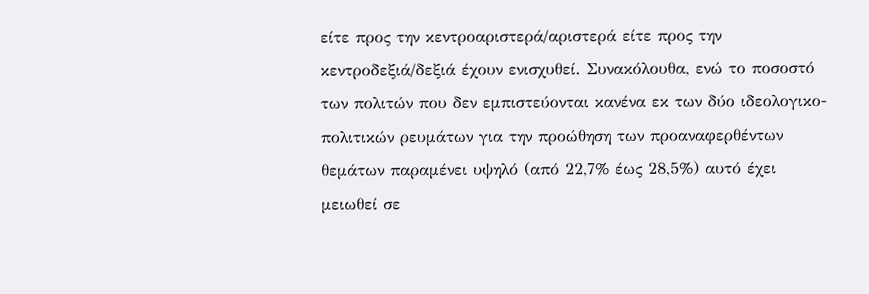είτε προς την κεντροαριστερά/αριστερά είτε προς την κεντροδεξιά/δεξιά έχουν ενισχυθεί. Συνακόλουθα, ενώ το ποσοστό των πολιτών που δεν εμπιστεύονται κανένα εκ των δύο ιδεολογικο-πολιτικών ρευμάτων για την προώθηση των προαναφερθέντων θεμάτων παραμένει υψηλό (από 22,7% έως 28,5%) αυτό έχει μειωθεί σε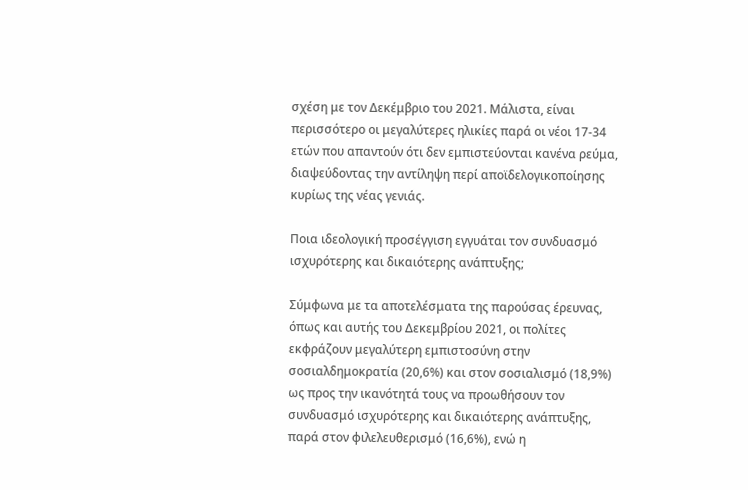σχέση με τον Δεκέμβριο του 2021. Μάλιστα, είναι περισσότερο οι μεγαλύτερες ηλικίες παρά οι νέοι 17-34 ετών που απαντούν ότι δεν εμπιστεύονται κανένα ρεύμα, διαψεύδοντας την αντίληψη περί αποϊδελογικοποίησης κυρίως της νέας γενιάς.

Ποια ιδεολογική προσέγγιση εγγυάται τον συνδυασμό ισχυρότερης και δικαιότερης ανάπτυξης;

Σύμφωνα με τα αποτελέσματα της παρούσας έρευνας, όπως και αυτής του Δεκεμβρίου 2021, οι πολίτες εκφράζουν μεγαλύτερη εμπιστοσύνη στην σοσιαλδημοκρατία (20,6%) και στον σοσιαλισμό (18,9%) ως προς την ικανότητά τους να προωθήσουν τον συνδυασμό ισχυρότερης και δικαιότερης ανάπτυξης, παρά στον φιλελευθερισμό (16,6%), ενώ η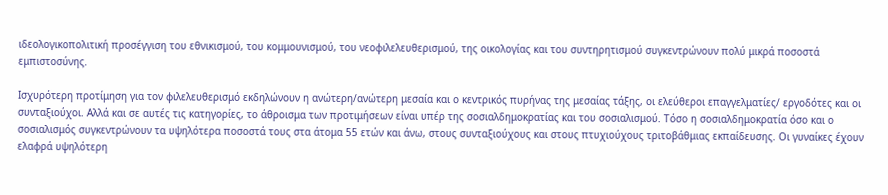ιδεολογικοπολιτική προσέγγιση του εθνικισμού, του κομμουνισμού, του νεοφιλελευθερισμού, της οικολογίας και του συντηρητισμού συγκεντρώνουν πολύ μικρά ποσοστά εμπιστοσύνης.

Ισχυρότερη προτίμηση για τον φιλελευθερισμό εκδηλώνουν η ανώτερη/ανώτερη μεσαία και ο κεντρικός πυρήνας της μεσαίας τάξης, οι ελεύθεροι επαγγελματίες/ εργοδότες και οι συνταξιούχοι. Αλλά και σε αυτές τις κατηγορίες, το άθροισμα των προτιμήσεων είναι υπέρ της σοσιαλδημοκρατίας και του σοσιαλισμού. Τόσο η σοσιαλδημοκρατία όσο και ο σοσιαλισμός συγκεντρώνουν τα υψηλότερα ποσοστά τους στα άτομα 55 ετών και άνω, στους συνταξιούχους και στους πτυχιούχους τριτοβάθμιας εκπαίδευσης. Οι γυναίκες έχουν ελαφρά υψηλότερη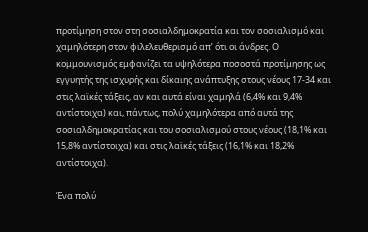προτίμηση στον στη σοσιαλδημοκρατία και τον σοσιαλισμό και χαμηλότερη στον φιλελευθερισμό απ’ ότι οι άνδρες. Ο κομμουνισμός εμφανίζει τα υψηλότερα ποσοστά προτίμησης ως εγγυητής της ισχυρής και δίκαιης ανάπτυξης στους νέους 17-34 και στις λαϊκές τάξεις, αν και αυτά είναι χαμηλά (6,4% και 9,4% αντίστοιχα) και, πάντως, πολύ χαμηλότερα από αυτά της σοσιαλδημοκρατίας και του σοσιαλισμού στους νέους (18,1% και 15,8% αντίστοιχα) και στις λαϊκές τάξεις (16,1% και 18,2% αντίστοιχα).

Ένα πολύ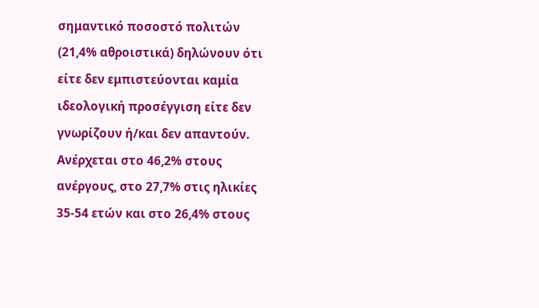σημαντικό ποσοστό πολιτών (21,4% αθροιστικά) δηλώνουν ότι είτε δεν εμπιστεύονται καμία ιδεολογική προσέγγιση είτε δεν γνωρίζουν ή/και δεν απαντούν. Ανέρχεται στο 46,2% στους ανέργους, στο 27,7% στις ηλικίες 35-54 ετών και στο 26,4% στους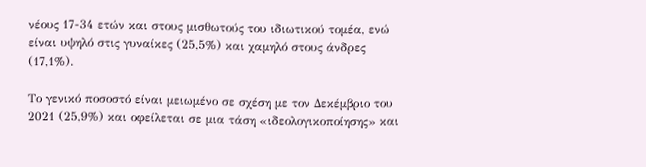νέους 17-34 ετών και στους μισθωτούς του ιδιωτικού τομέα, ενώ είναι υψηλό στις γυναίκες (25,5%) και χαμηλό στους άνδρες (17,1%).

Το γενικό ποσοστό είναι μειωμένο σε σχέση με τον Δεκέμβριο του 2021 (25,9%) και οφείλεται σε μια τάση «ιδεολογικοποίησης» και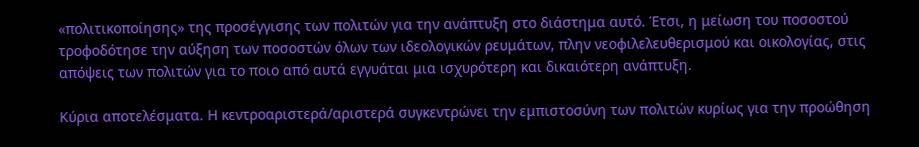«πολιτικοποίησης» της προσέγγισης των πολιτών για την ανάπτυξη στο διάστημα αυτό. Έτσι, η μείωση του ποσοστού τροφοδότησε την αύξηση των ποσοστών όλων των ιδεολογικών ρευμάτων, πλην νεοφιλελευθερισμού και οικολογίας, στις απόψεις των πολιτών για το ποιο από αυτά εγγυάται μια ισχυρότερη και δικαιότερη ανάπτυξη.

Κύρια αποτελέσματα. Η κεντροαριστερά/αριστερά συγκεντρώνει την εμπιστοσύνη των πολιτών κυρίως για την προώθηση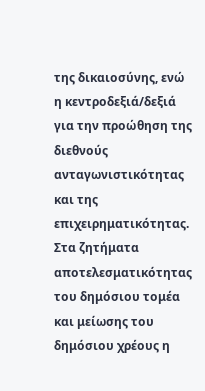της δικαιοσύνης, ενώ η κεντροδεξιά/δεξιά για την προώθηση της διεθνούς ανταγωνιστικότητας και της επιχειρηματικότητας. Στα ζητήματα αποτελεσματικότητας του δημόσιου τομέα και μείωσης του δημόσιου χρέους η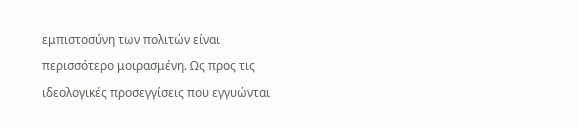εμπιστοσύνη των πολιτών είναι περισσότερο μοιρασμένη. Ως προς τις ιδεολογικές προσεγγίσεις που εγγυώνται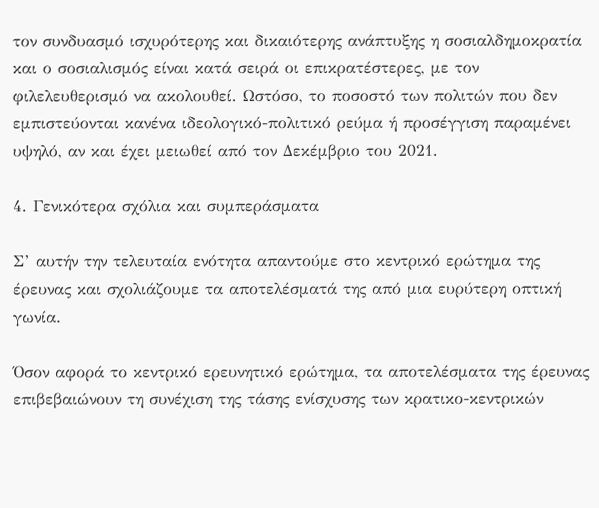τον συνδυασμό ισχυρότερης και δικαιότερης ανάπτυξης η σοσιαλδημοκρατία και ο σοσιαλισμός είναι κατά σειρά οι επικρατέστερες, με τον φιλελευθερισμό να ακολουθεί. Ωστόσο, το ποσοστό των πολιτών που δεν εμπιστεύονται κανένα ιδεολογικό-πολιτικό ρεύμα ή προσέγγιση παραμένει υψηλό, αν και έχει μειωθεί από τον Δεκέμβριο του 2021.

4. Γενικότερα σχόλια και συμπεράσματα

Σ’ αυτήν την τελευταία ενότητα απαντούμε στο κεντρικό ερώτημα της έρευνας και σχολιάζουμε τα αποτελέσματά της από μια ευρύτερη οπτική γωνία.

Όσον αφορά το κεντρικό ερευνητικό ερώτημα, τα αποτελέσματα της έρευνας επιβεβαιώνουν τη συνέχιση της τάσης ενίσχυσης των κρατικο-κεντρικών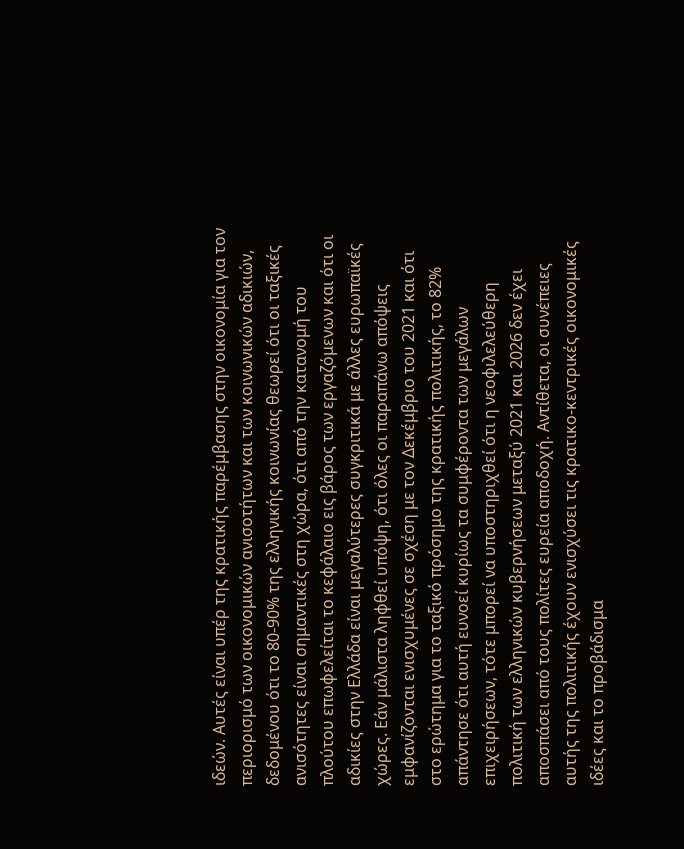ιδεών. Αυτές είναι υπέρ της κρατικής παρέμβασης στην οικονομία για τον περιορισμό των οικονομικών ανισοτήτων και των κοινωνικών αδικιών, δεδομένου ότι το 80-90% της ελληνικής κοινωνίας θεωρεί ότι οι ταξικές ανισότητες είναι σημαντικές στη χώρα, ότι από την κατανομή του πλούτου επωφελείται το κεφάλαιο εις βάρος των εργαζόμενων και ότι οι αδικίες στην Ελλάδα είναι μεγαλύτερες συγκριτικά με άλλες ευρωπαϊκές χώρες. Εάν μάλιστα ληφθεί υπόψη, ότι όλες οι παραπάνω απόψεις εμφανίζονται ενισχυμένες σε σχέση με τον Δεκέμβριο του 2021 και ότι στο ερώτημα για το ταξικό πρόσημο της κρατικής πολιτικής, το 82% απάντησε ότι αυτή ευνοεί κυρίως τα συμφέροντα των μεγάλων επιχειρήσεων, τότε μπορεί να υποστηριχθεί ότι η νεοφιλελεύθερη πολιτική των ελληνικών κυβερνήσεων μεταξύ 2021 και 2026 δεν έχει αποσπάσει από τους πολίτες ευρεία αποδοχή. Αντίθετα, οι συνέπειες αυτής της πολιτικής έχουν ενισχύσει τις κρατικο-κεντρικές οικονομικές ιδέες και το προβάδισμα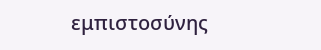εμπιστοσύνης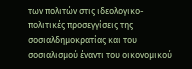των πολιτών στις ιδεολογικο-πολιτικές προσεγγίσεις της σοσιαλδημοκρατίας και του σοσιαλισμού έναντι του οικονομικού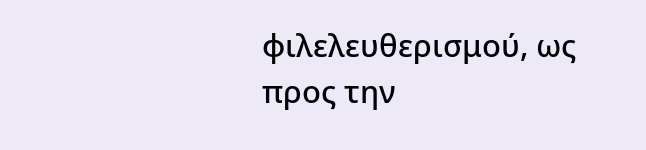φιλελευθερισμού, ως προς την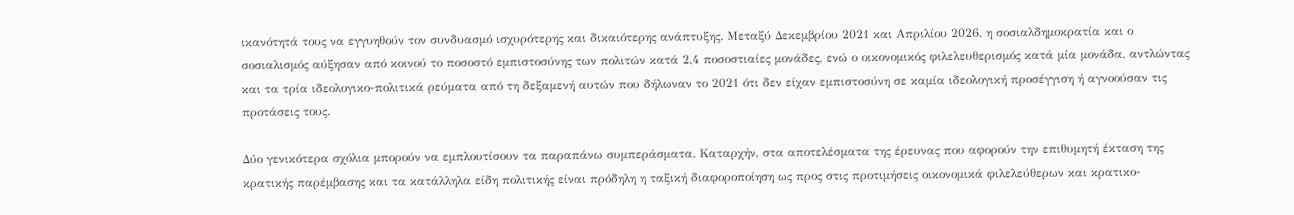ικανότητά τους να εγγυηθούν τον συνδυασμό ισχυρότερης και δικαιότερης ανάπτυξης. Μεταξύ Δεκεμβρίου 2021 και Απριλίου 2026, η σοσιαλδημοκρατία και ο σοσιαλισμός αύξησαν από κοινού το ποσοστό εμπιστοσύνης των πολιτών κατά 2,4 ποσοστιαίες μονάδες, ενώ ο οικονομικός φιλελευθερισμός κατά μία μονάδα, αντλώντας και τα τρία ιδεολογικο-πολιτικά ρεύματα από τη δεξαμενή αυτών που δήλωναν το 2021 ότι δεν είχαν εμπιστοσύνη σε καμία ιδεολογική προσέγγιση ή αγνοούσαν τις προτάσεις τους.

Δύο γενικότερα σχόλια μπορούν να εμπλουτίσουν τα παραπάνω συμπεράσματα. Καταρχήν, στα αποτελέσματα της έρευνας που αφορούν την επιθυμητή έκταση της κρατικής παρέμβασης και τα κατάλληλα είδη πολιτικής είναι πρόδηλη η ταξική διαφοροποίηση ως προς στις προτιμήσεις οικονομικά φιλελεύθερων και κρατικο-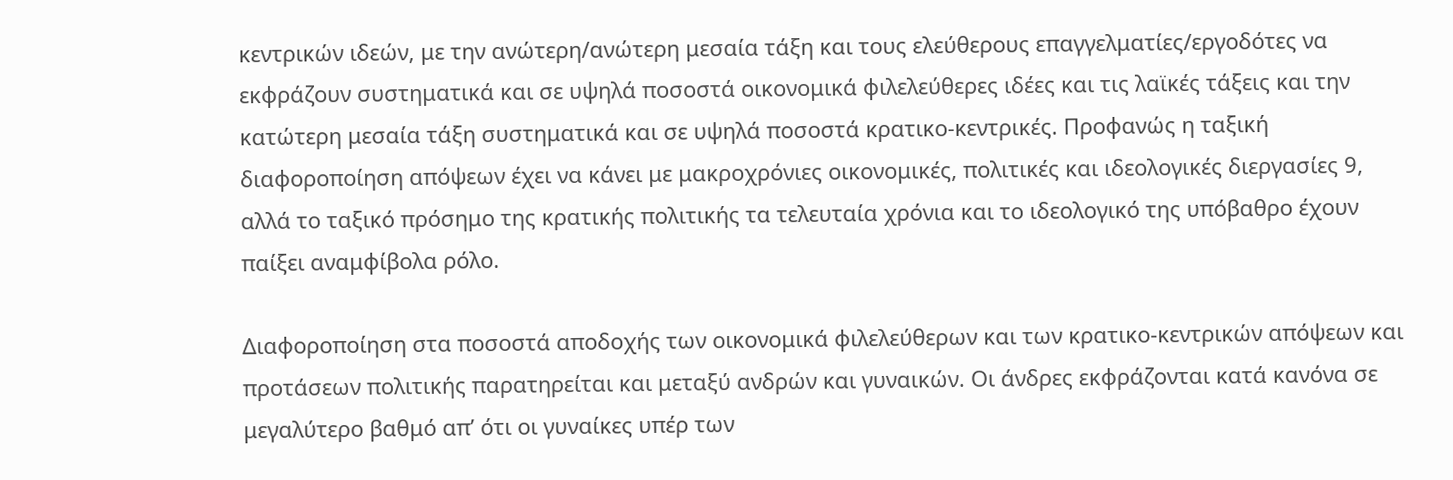κεντρικών ιδεών, με την ανώτερη/ανώτερη μεσαία τάξη και τους ελεύθερους επαγγελματίες/εργοδότες να εκφράζουν συστηματικά και σε υψηλά ποσοστά οικονομικά φιλελεύθερες ιδέες και τις λαϊκές τάξεις και την κατώτερη μεσαία τάξη συστηματικά και σε υψηλά ποσοστά κρατικο-κεντρικές. Προφανώς η ταξική διαφοροποίηση απόψεων έχει να κάνει με μακροχρόνιες οικονομικές, πολιτικές και ιδεολογικές διεργασίες 9, αλλά το ταξικό πρόσημο της κρατικής πολιτικής τα τελευταία χρόνια και το ιδεολογικό της υπόβαθρο έχουν παίξει αναμφίβολα ρόλο.

Διαφοροποίηση στα ποσοστά αποδοχής των οικονομικά φιλελεύθερων και των κρατικο-κεντρικών απόψεων και προτάσεων πολιτικής παρατηρείται και μεταξύ ανδρών και γυναικών. Οι άνδρες εκφράζονται κατά κανόνα σε μεγαλύτερο βαθμό απ’ ότι οι γυναίκες υπέρ των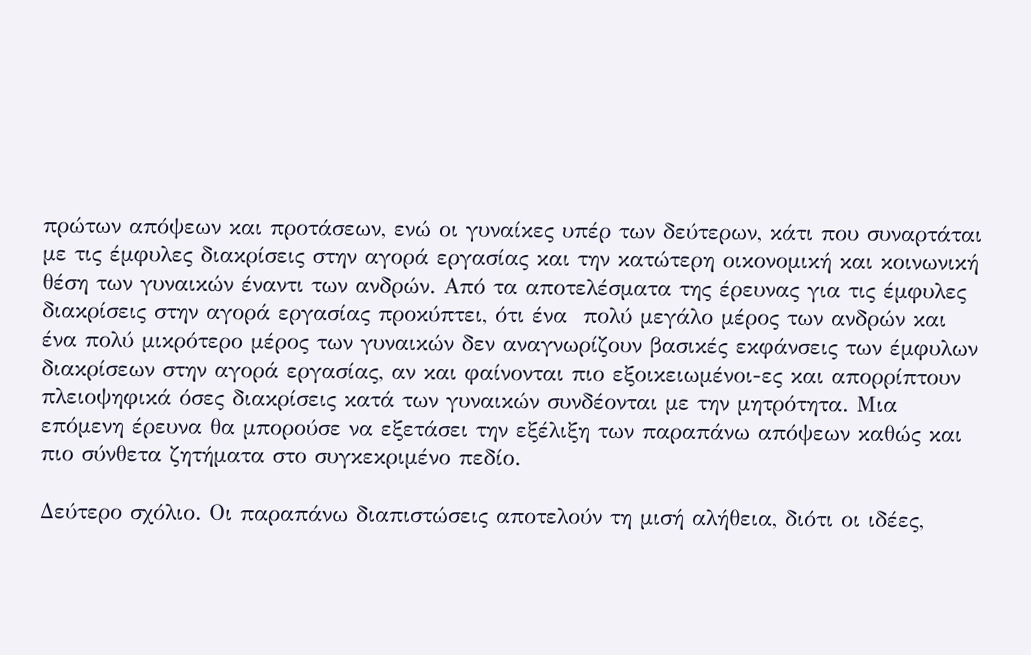πρώτων απόψεων και προτάσεων, ενώ οι γυναίκες υπέρ των δεύτερων, κάτι που συναρτάται με τις έμφυλες διακρίσεις στην αγορά εργασίας και την κατώτερη οικονομική και κοινωνική θέση των γυναικών έναντι των ανδρών. Από τα αποτελέσματα της έρευνας για τις έμφυλες διακρίσεις στην αγορά εργασίας προκύπτει, ότι ένα  πολύ μεγάλο μέρος των ανδρών και ένα πολύ μικρότερο μέρος των γυναικών δεν αναγνωρίζουν βασικές εκφάνσεις των έμφυλων διακρίσεων στην αγορά εργασίας, αν και φαίνονται πιο εξοικειωμένοι-ες και απορρίπτουν πλειοψηφικά όσες διακρίσεις κατά των γυναικών συνδέονται με την μητρότητα. Μια επόμενη έρευνα θα μπορούσε να εξετάσει την εξέλιξη των παραπάνω απόψεων καθώς και πιο σύνθετα ζητήματα στο συγκεκριμένο πεδίο.

Δεύτερο σχόλιο. Οι παραπάνω διαπιστώσεις αποτελούν τη μισή αλήθεια, διότι οι ιδέες,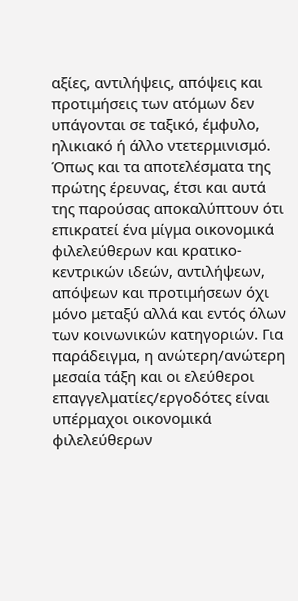αξίες, αντιλήψεις, απόψεις και προτιμήσεις των ατόμων δεν υπάγονται σε ταξικό, έμφυλο, ηλικιακό ή άλλο ντετερμινισμό. Όπως και τα αποτελέσματα της πρώτης έρευνας, έτσι και αυτά της παρούσας αποκαλύπτουν ότι επικρατεί ένα μίγμα οικονομικά φιλελεύθερων και κρατικο-κεντρικών ιδεών, αντιλήψεων, απόψεων και προτιμήσεων όχι μόνο μεταξύ αλλά και εντός όλων των κοινωνικών κατηγοριών. Για παράδειγμα, η ανώτερη/ανώτερη μεσαία τάξη και οι ελεύθεροι επαγγελματίες/εργοδότες είναι υπέρμαχοι οικονομικά φιλελεύθερων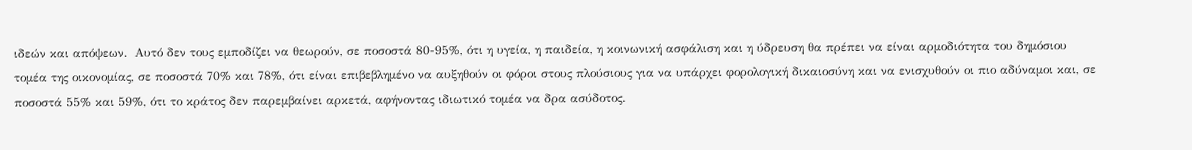ιδεών και απόψεων.  Αυτό δεν τους εμποδίζει να θεωρούν, σε ποσοστά 80-95%, ότι η υγεία, η παιδεία, η κοινωνική ασφάλιση και η ύδρευση θα πρέπει να είναι αρμοδιότητα του δημόσιου τομέα της οικονομίας, σε ποσοστά 70% και 78%, ότι είναι επιβεβλημένο να αυξηθούν οι φόροι στους πλούσιους για να υπάρχει φορολογική δικαιοσύνη και να ενισχυθούν οι πιο αδύναμοι και, σε ποσοστά 55% και 59%, ότι το κράτος δεν παρεμβαίνει αρκετά, αφήνοντας ιδιωτικό τομέα να δρα ασύδοτος.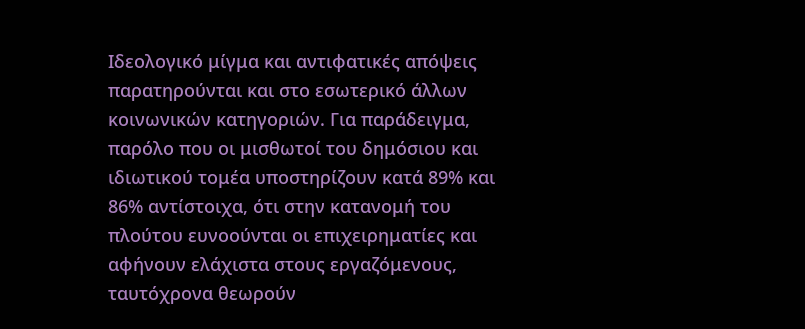Ιδεολογικό μίγμα και αντιφατικές απόψεις παρατηρούνται και στο εσωτερικό άλλων κοινωνικών κατηγοριών. Για παράδειγμα, παρόλο που οι μισθωτοί του δημόσιου και ιδιωτικού τομέα υποστηρίζουν κατά 89% και 86% αντίστοιχα, ότι στην κατανομή του πλούτου ευνοούνται οι επιχειρηματίες και αφήνουν ελάχιστα στους εργαζόμενους, ταυτόχρονα θεωρούν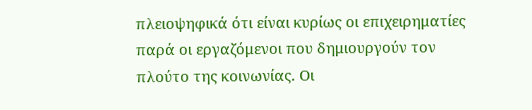πλειοψηφικά ότι είναι κυρίως οι επιχειρηματίες παρά οι εργαζόμενοι που δημιουργούν τον πλούτο της κοινωνίας. Οι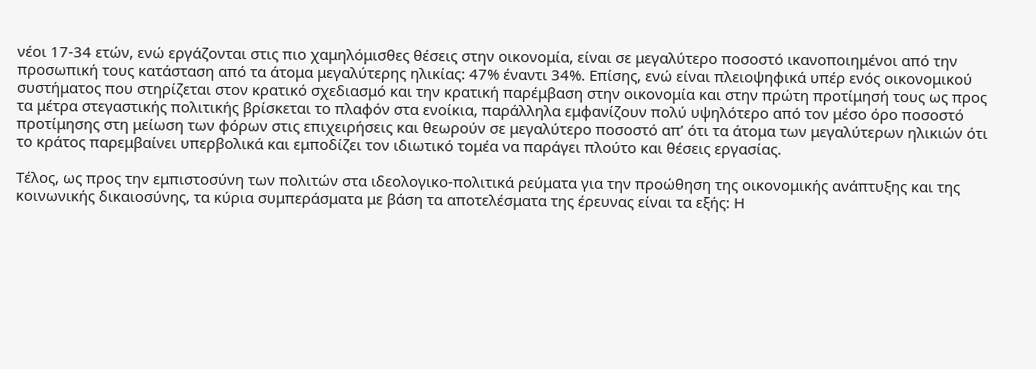νέοι 17-34 ετών, ενώ εργάζονται στις πιο χαμηλόμισθες θέσεις στην οικονομία, είναι σε μεγαλύτερο ποσοστό ικανοποιημένοι από την προσωπική τους κατάσταση από τα άτομα μεγαλύτερης ηλικίας: 47% έναντι 34%. Επίσης, ενώ είναι πλειοψηφικά υπέρ ενός οικονομικού συστήματος που στηρίζεται στον κρατικό σχεδιασμό και την κρατική παρέμβαση στην οικονομία και στην πρώτη προτίμησή τους ως προς τα μέτρα στεγαστικής πολιτικής βρίσκεται το πλαφόν στα ενοίκια, παράλληλα εμφανίζουν πολύ υψηλότερο από τον μέσο όρο ποσοστό προτίμησης στη μείωση των φόρων στις επιχειρήσεις και θεωρούν σε μεγαλύτερο ποσοστό απ’ ότι τα άτομα των μεγαλύτερων ηλικιών ότι το κράτος παρεμβαίνει υπερβολικά και εμποδίζει τον ιδιωτικό τομέα να παράγει πλούτο και θέσεις εργασίας.

Τέλος, ως προς την εμπιστοσύνη των πολιτών στα ιδεολογικο-πολιτικά ρεύματα για την προώθηση της οικονομικής ανάπτυξης και της κοινωνικής δικαιοσύνης, τα κύρια συμπεράσματα με βάση τα αποτελέσματα της έρευνας είναι τα εξής: Η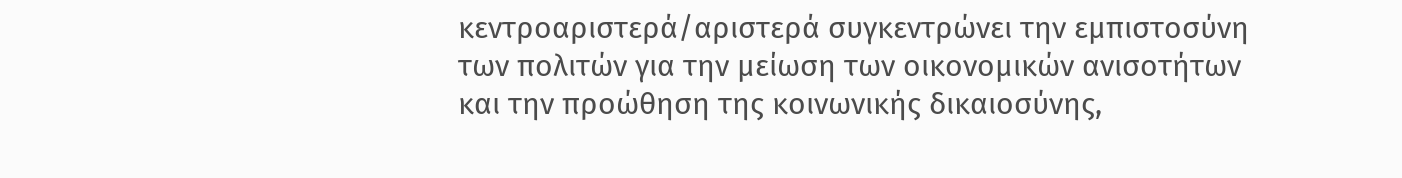κεντροαριστερά/αριστερά συγκεντρώνει την εμπιστοσύνη των πολιτών για την μείωση των οικονομικών ανισοτήτων και την προώθηση της κοινωνικής δικαιοσύνης,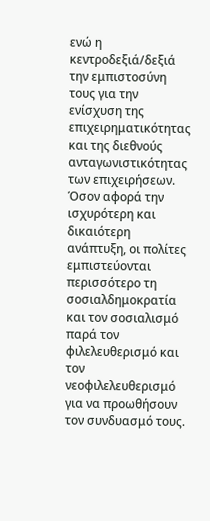ενώ η κεντροδεξιά/δεξιά την εμπιστοσύνη τους για την ενίσχυση της επιχειρηματικότητας και της διεθνούς ανταγωνιστικότητας των επιχειρήσεων. Όσον αφορά την ισχυρότερη και δικαιότερη ανάπτυξη, οι πολίτες εμπιστεύονται περισσότερο τη σοσιαλδημοκρατία και τον σοσιαλισμό παρά τον φιλελευθερισμό και τον νεοφιλελευθερισμό για να προωθήσουν τον συνδυασμό τους.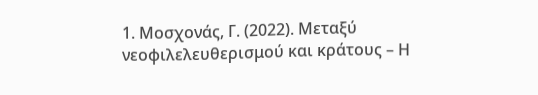1. Μοσχονάς, Γ. (2022). Μεταξύ νεοφιλελευθερισμού και κράτους – Η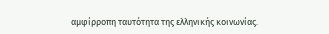αμφίρροπη ταυτότητα της ελληνικής κοινωνίας.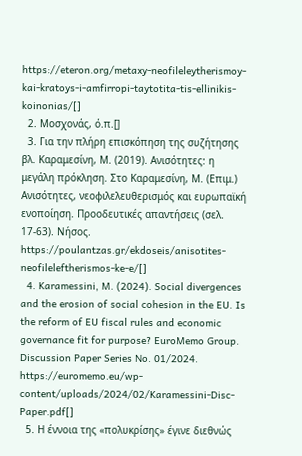https://eteron.org/metaxy-neofileleytherismoy-kai-kratoys-i-amfirropi-taytotita-tis-ellinikis-koinonias/[]
  2. Μοσχονάς, ό.π.[]
  3. Για την πλήρη επισκόπηση της συζήτησης βλ. Καραμεσίνη, Μ. (2019). Ανισότητες: η μεγάλη πρόκληση. Στο Καραμεσίνη, Μ. (Επιμ.) Ανισότητες, νεοφιλελευθερισμός και ευρωπαϊκή ενοποίηση. Προοδευτικές απαντήσεις (σελ. 17-63). Νήσος. https://poulantzas.gr/ekdoseis/anisotites-neofileleftherismos-ke-e/[]
  4. Karamessini, M. (2024). Social divergences and the erosion of social cohesion in the EU. Is the reform of EU fiscal rules and economic governance fit for purpose? EuroMemo Group. Discussion Paper Series No. 01/2024. https://euromemo.eu/wp-content/uploads/2024/02/Karamessini-Disc-Paper.pdf[]
  5. Η έννοια της «πολυκρίσης» έγινε διεθνώς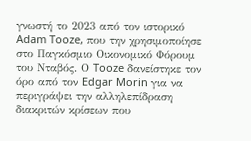γνωστή το 2023 από τον ιστορικό Adam Tooze, που την χρησιμοποίησε στο Παγκόσμιο Οικονομικό Φόρουμ του Νταβός. Ο Tooze δανείστηκε τον όρο από τον Edgar Morin για να περιγράψει την αλληλεπίδραση διακριτών κρίσεων που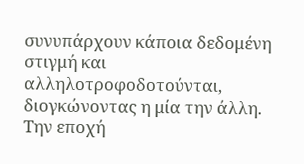συνυπάρχουν κάποια δεδομένη στιγμή και αλληλοτροφοδοτούνται, διογκώνοντας η μία την άλλη. Την εποχή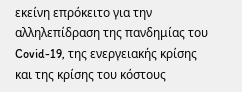εκείνη επρόκειτο για την αλληλεπίδραση της πανδημίας του Covid-19, της ενεργειακής κρίσης και της κρίσης του κόστους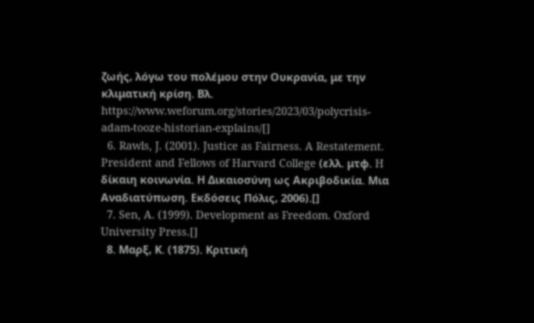ζωής, λόγω του πολέμου στην Ουκρανία, με την κλιματική κρίση. Βλ. https://www.weforum.org/stories/2023/03/polycrisis-adam-tooze-historian-explains/[]
  6. Rawls, J. (2001). Justice as Fairness. A Restatement. President and Fellows of Harvard College (ελλ. μτφ. H δίκαιη κοινωνία. Η Δικαιοσύνη ως Ακριβοδικία. Μια Αναδιατύπωση. Εκδόσεις Πόλις, 2006).[]
  7. Sen, A. (1999). Development as Freedom. Oxford University Press.[]
  8. Μαρξ, Κ. (1875). Κριτική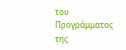του Προγράμματος της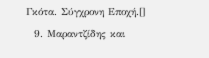Γκότα. Σύγχρονη Εποχή.[]
  9. Μαραντζίδης και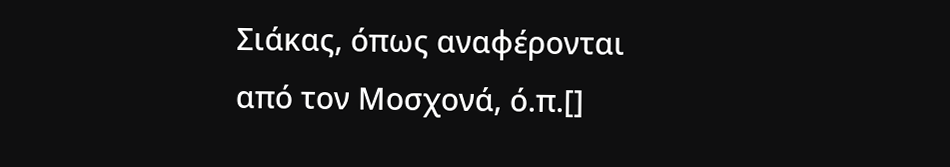Σιάκας, όπως αναφέρονται από τον Μοσχονά, ό.π.[]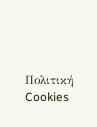Πολιτική Cookies